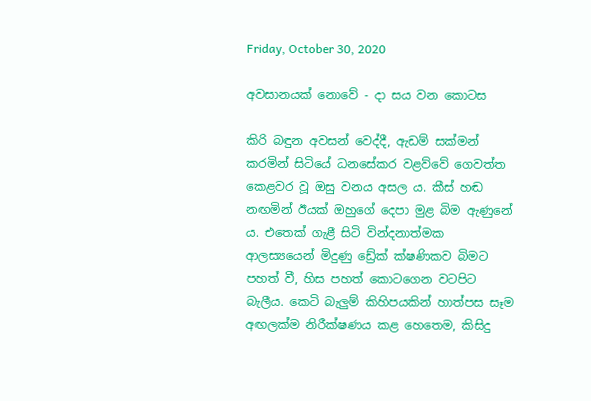Friday, October 30, 2020

අවසානයක් නොවේ - දා සය වන කොටස

කිරි බඳුන අවසන් වෙද්දී, ඇඩම් සක්මන් කරමින් සිටියේ ධනසේකර වළව්වේ ගෙවත්ත කෙළවර වූ ඔසු වනය අසල ය. කීස් හඬ නඟමින් ඊයක් ඔහුගේ දෙපා මුළ බිම ඇණුනේ ය. එතෙක් ගැළී සිටි වින්දනාත්මක ආලස්‍යයෙන් මිදුණු ඩ්‍රේක් ක්ෂණිකව බිමට පහත් වී, හිස පහත් කොටගෙන වටපිට බැලීය. කෙටි බැලුම් කිහිපයකින් හාත්පස සෑම අඟලක්ම නිරීක්ෂණය කළ හෙතෙම, කිසිදු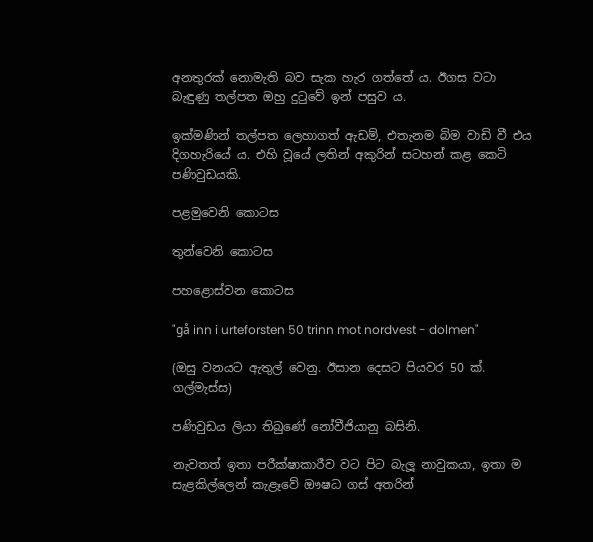අනතුරක් නොමැති බව සැක හැර ගත්තේ ය. ඊගස වටා බැඳුණු තල්පත ඔහු දුටුවේ ඉන් පසුව ය.

ඉක්මණින් තල්පත ලෙහාගත් ඇඩම්, එතැනම බිම වාඩි වී එය දිගහැරියේ ය. එහි වූයේ ලතින් අකුරින් සටහන් කළ කෙටි පණිවුඩයකි.

පළමුවෙනි කොටස

තුන්වෙනි කොටස

පහළොස්වන කොටස

"gå inn i urteforsten 50 trinn mot nordvest - dolmen"

(ඔසු වනයට ඇතුල් වෙනු. ඊසාන දෙසට පියවර 50 ක්. ගල්මැස්ස)

පණිවුඩය ලියා තිබුණේ නෝවීජියානු බසිනි.

නැවතත් ඉතා පරීක්ෂාකාරීව වට පිට බැලූ නාවුකයා, ඉතා ම සැළකිල්ලෙන් කැළෑවේ ඖෂධ ගස් අතරින්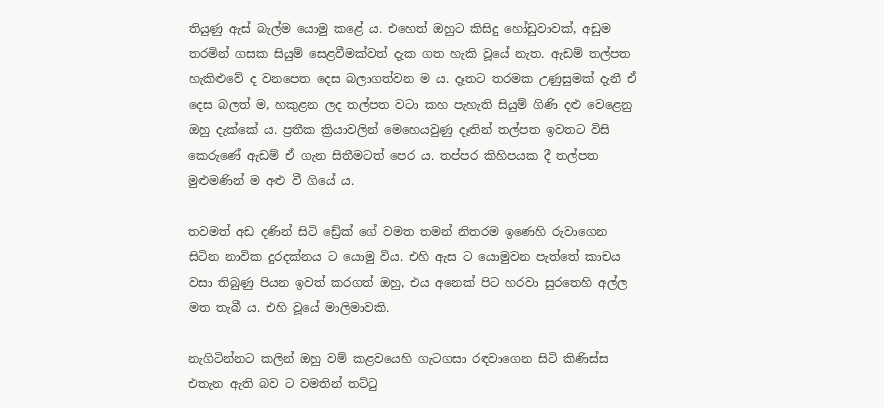තියුණු ඇස් බැල්ම යොමු කළේ ය. එහෙත් ඔහුට කිසිදු හෝඩුවාවක්, අඩුම තරමින් ගසක සියුම් සෙළවීමක්වත් දැක ගත හැකි වූයේ නැත. ඇඩම් තල්පත හැකිළුවේ ද වනපෙත දෙස බලාගත්වන ම ය. දෑතට තරමක උණුසුමක් දැනී ඒ දෙස බලත් ම, හකුළන ලද තල්පත වටා කහ පැහැති සියුම් ගිණි දළු වෙළෙනු ඔහු දැක්කේ ය. ප්‍රතීක ක්‍රියාවලින් මෙහෙයවුණු දෑතින් තල්පත ඉවතට විසි කෙරුණේ ඇඩම් ඒ ගැන සිතීමටත් පෙර ය. තප්පර කිහිපයක දී තල්පත මුළුමණින් ම අළු වී ගියේ ය.

තවමත් අඩ දණින් සිටි ඩ්‍රේක් ගේ වමත තමන් නිතරම ඉණෙහි රුවාගෙන සිටින නාවික දුරදක්නය ට යොමු විය. එහි ඇස ට යොමුවන පැත්තේ කාචය වසා තිබුණු පියන ඉවත් කරගත් ඔහු, එය අනෙක් පිට හරවා සුරතෙහි අල්ල මත තැබී ය. එහි වූයේ මාලිමාවකි.

නැගිටින්නට කලින් ඔහු වම් කළවයෙහි ගැටගසා රඳවාගෙන සිටි කිණිස්ස එතැන ඇති බව ට වමතින් තට්ටු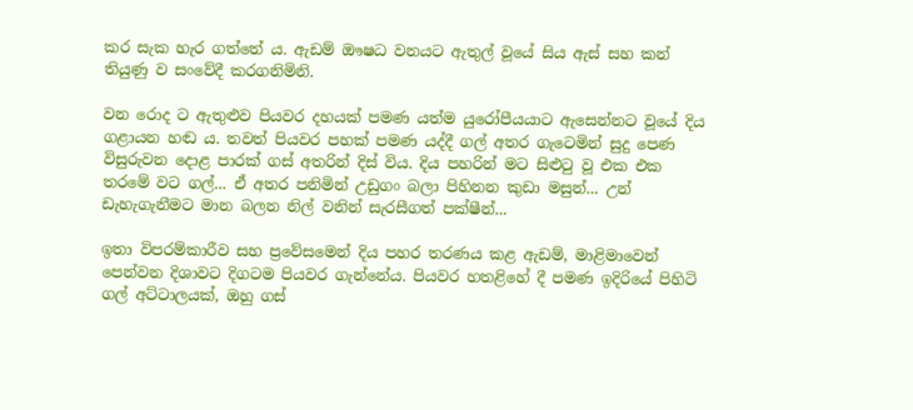කර සැක හැර ගත්තේ ය. ඇඩම් ඖෂධ වනයට ඇතුල් වූයේ සිය ඇස් සහ කන් තියුණු ව සංවේදී කරගනිමිනි.

වන රොද ට ඇතුළුව පියවර දහයක් පමණ යත්ම යුරෝපීයයාට ඇසෙන්නට වූයේ දිය ගළායන හඬ ය. තවත් පියවර පහක් පමණ යද්දී ගල් අතර ගැටෙමින් සුදු පෙණ විසුරුවන දොළ පාරක් ගස් අතරින් දිස් විය. දිය පහරින් මට සිළුටු වූ එක එක තරමේ වට ගල්... ඒ අතර පනිමින් උඩුගං බලා පිහිනන කුඩා මසුන්... උන් ඩැහැගැනීමට මාන බලන නිල් වනින් සැරසීගත් පක්ෂීන්...

ඉතා විපරම්කාරීව සහ ප්‍රවේසමෙන් දිය පහර තරණය කළ ඇඩම්, මාළිමාවෙන් පෙන්වන දිශාවට දිගටම පියවර ගැන්නේය. පියවර හතළිහේ දී පමණ ඉදිරියේ පිහිටි ගල් අට්ටාලයක්, ඔහු ගස්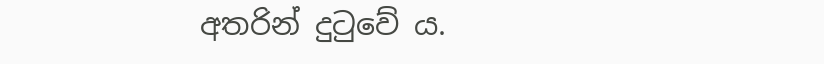අතරින් දුටුවේ ය.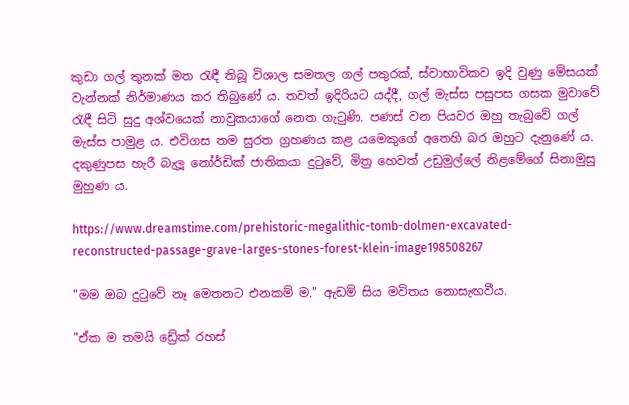කුඩා ගල් තුනක් මත රැඳී තිබූ විශාල සමතල ගල් පතුරක්, ස්වාභාවිකව ඉදි වුණු මේසයක් වැන්නක් නිර්මාණය කර තිබුණේ ය. තවත් ඉදිරියට යද්දී, ගල් මැස්ස පසුපස ගසක මුවාවේ රැඳී සිටි සුදු අශ්වයෙක් නාවුකයාගේ නෙත ගැටුණි. පණස් වන පියවර ඔහු තැබුවේ ගල් මැස්ස පාමුළ ය. එවිගස තම සුරත ග්‍රහණය කළ යමෙකුගේ අතෙහි බර ඔහුට දැනුණේ ය. දකුණුපස හැරී බැලූ නෝර්ඩික් ජාතිකයා දුටුවේ, මිත්‍ර හෙවත් උඩුමුල්ලේ නිළමේගේ සිනාමුසු මුහුණ ය.

https://www.dreamstime.com/prehistoric-megalithic-tomb-dolmen-excavated-
reconstructed-passage-grave-larges-stones-forest-klein-image198508267

"මම ඔබ දුටුවේ නෑ මෙතනට එනකම් ම." ඇඩම් සිය මවිතය නොසැඟවීය.

"ඒක ම තමයි ඩ්‍රේක් රහස්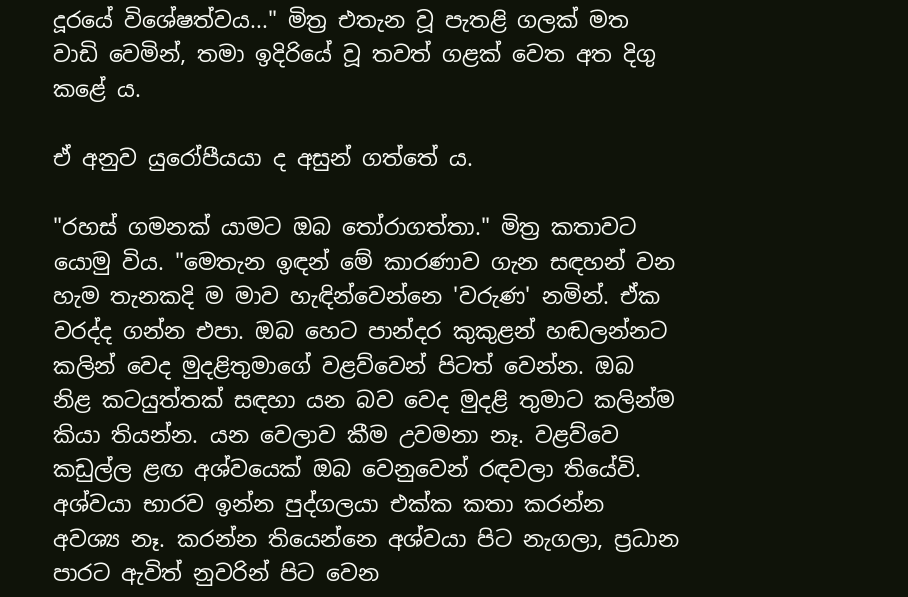දූරයේ විශේෂත්වය..." මිත්‍ර එතැන වූ පැතළි ගලක් මත වාඩි වෙමින්, තමා ඉදිරියේ වූ තවත් ගළක් වෙත අත දිගු කළේ ය.

ඒ අනුව යුරෝපීයයා ද අසුන් ගත්තේ ය.

"රහස් ගමනක් යාමට ඔබ තෝරාගත්තා." මිත්‍ර කතාවට යොමු විය. "මෙතැන ඉඳන් මේ කාරණාව ගැන සඳහන් වන හැම තැනකදි ම මාව හැඳින්වෙන්නෙ 'වරුණ' නමින්. ඒක වරද්ද ගන්න එපා. ඔබ හෙට පාන්දර කුකුළන් හඬලන්නට කලින් වෙද මුදළිතුමාගේ වළව්වෙන් පිටත් වෙන්න. ඔබ නිළ කටයුත්තක් සඳහා යන බව වෙද මුදළි තුමාට කලින්ම කියා තියන්න. යන වෙලාව කීම උවමනා නෑ. වළව්වෙ කඩුල්ල ළඟ අශ්වයෙක් ඔබ වෙනුවෙන් රඳවලා තියේවි. අශ්වයා භාරව ඉන්න පුද්ගලයා එක්ක කතා කරන්න අවශ්‍ය නෑ. කරන්න තියෙන්නෙ අශ්වයා පිට නැගලා, ප්‍රධාන පාරට ඇවිත් නුවරින් පිට වෙන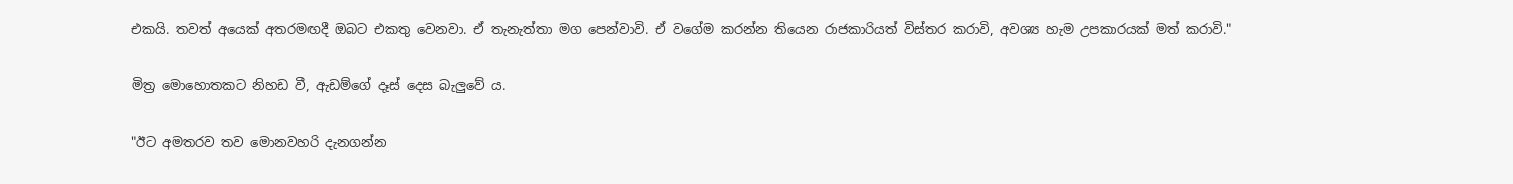එකයි. තවත් අයෙක් අතරමඟදී ඔබට එකතු වෙනවා. ඒ තැනැත්තා මග පෙන්වාවි. ඒ වගේම කරන්න තියෙන රාජකාරියත් විස්තර කරාවි, අවශ්‍ය හැම උපකාරයක් මත් කරාවි."

මිත්‍ර මොහොතකට නිහඩ වී, ඇඩම්ගේ දෑස් දෙස බැලුවේ ය.

"ඊට අමතරව තව මොනවහරි දැනගන්න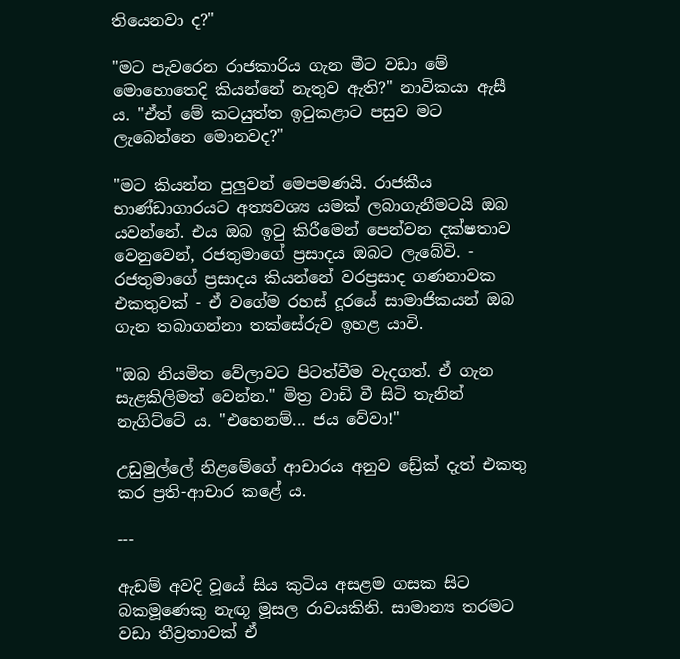තියෙනවා ද?"

"මට පැවරෙන රාජකාරිය ගැන මීට වඩා මේ මොහොතෙදි කියන්නේ නැතුව ඇති?" නාවිකයා ඇසී ය. "ඒත් මේ කටයුත්ත ඉටුකළාට පසුව මට ලැබෙන්නෙ මොනවද?"

"මට කියන්න පුලුවන් මෙපමණයි. රාජකීය භාණ්ඩාගාරයට අත්‍යවශ්‍ය යමක් ලබාගැනීමටයි ඔබ යවන්නේ. එය ඔබ ඉටු කිරීමෙන් පෙන්වන දක්ෂතාව වෙනුවෙන්, රජතුමාගේ ප්‍රසාදය ඔබට ලැබේවි. - රජතුමාගේ ප්‍රසාදය කියන්නේ වරප්‍රසාද ගණනාවක එකතුවක් - ඒ වගේම රහස් දූරයේ සාමාජිකයන් ඔබ ගැන තබාගන්නා තක්සේරුව ඉහළ යාවි.

"ඔබ නියමිත වේලාවට පිටත්වීම වැදගත්. ඒ ගැන සැළකිලිමත් වෙන්න." මිත්‍ර වාඩි වී සිටි තැනින් නැගිට්ටේ ය. "එහෙනම්... ජය වේවා!"

උඩුමුල්ලේ නිළමේගේ ආචාරය අනුව ඩ්‍රේක් දැත් එකතු කර ප්‍රති-ආචාර කළේ ය.

---

ඇඩම් අවදි වූයේ සිය කුටිය අසළම ගසක සිට බකමූණෙකු නැඟූ මූසල රාවයකිනි. සාමාන්‍ය තරමට වඩා තීව්‍රතාවක් ඒ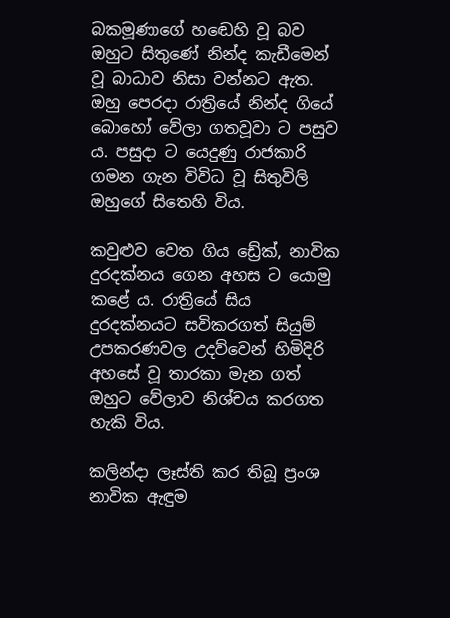බකමූණාගේ හඬෙහි වූ බව ඔහුට සිතුණේ නින්ද කැඩීමෙන් වූ බාධාව නිසා වන්නට ඇත. ඔහු‌ පෙරදා රාත්‍රියේ නින්ද ගියේ බොහෝ වේලා ගතවූවා ට පසුව ය. පසුදා ට යෙදුණු රාජකාරි ගමන ගැන විවිධ වූ සිතුවිලි ඔහුගේ සිතෙහි විය.

කවුළුව වෙත ගිය ඩ්‍රේක්, නාවික දුරදක්නය ගෙන අහස ට යොමු කළේ ය. රාත්‍රියේ සිය දුරදක්නයට සවිකරගත් සියුම් උපකරණවල උදව්වෙන් හිමිදිරි අහසේ වූ තාරකා මැන ගත් ඔහුට වේලාව නිශ්චය කරගත හැකි විය.

කලින්දා ලෑස්ති කර තිබූ ප්‍රංශ නාවික ඇඳුම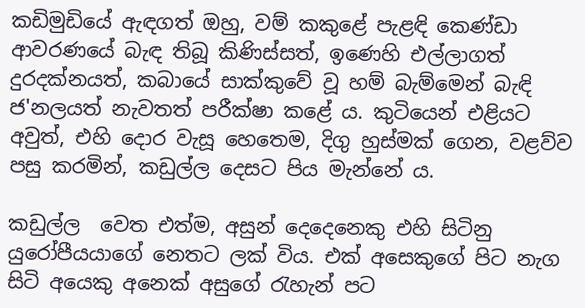කඩිමුඩියේ ඇඳගත් ඔහු, වම් කකුළේ පැළඳි කෙණ්ඩා ආවරණයේ බැඳ තිබූ කිණිස්සත්, ඉණෙහි එල්ලාගත් දුරදක්නයත්, කබායේ සාක්කුවේ වූ හම් බැම්මෙන් බැඳි ජ'නලයත් නැවතත් පරීක්ෂා කළේ ය. කුටියෙන් එළියට අවුත්, එහි දොර වැසූ හෙතෙම, දිගු හුස්මක් ගෙන, වළව්ව පසු කරමින්, කඩුල්ල දෙසට පිය මැන්නේ ය.

කඩුල්ල  වෙත එත්ම, අසුන් දෙදෙනෙකු එහි සිටිනු යුරෝපීයයාගේ නෙතට ලක් විය. එක් අසෙකුගේ පිට නැග සිටි අයෙකු අනෙක් අසුගේ රැහැන් පට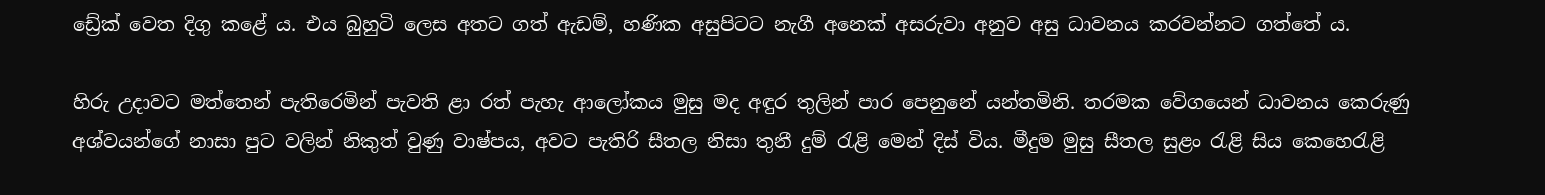ඩ්‍රේක් වෙත දිගු කළේ ය. එය බුහුටි ලෙස අතට ගත් ඇඩම්, හණික අසුපිටට නැගී අනෙක් අසරුවා අනුව අසු ධාවනය කරවන්නට ගත්තේ ය.

හිරු උදාවට මත්තෙන් පැතිරෙමින් පැවති ළා රත් පැහැ ආලෝකය මුසු මද අඳුර තුලින් පාර පෙනුනේ යන්තමිනි. තරමක වේගයෙන් ධාවනය කෙරුණු අශ්වයන්ගේ නාසා පුට වලින් නිකුත් වුණු වාෂ්පය, අවට පැතිරි සීතල නිසා තුනී දුම් රැළි මෙන් දිස් විය. මීදුම මුසු සීතල සුළං රැළි සිය කෙහෙරැළි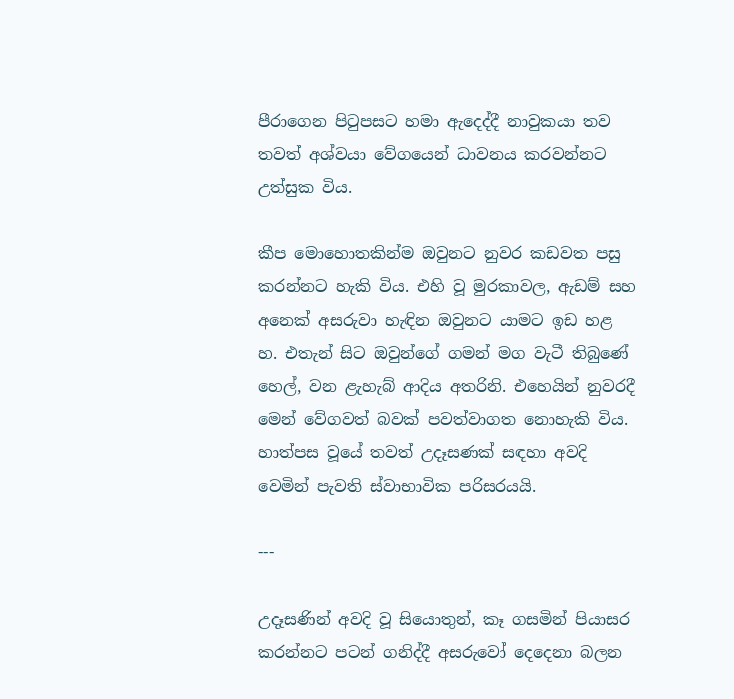පීරාගෙන පිටුපසට හමා ඇදෙද්දී නාවුකයා තව තවත් අශ්වයා වේගයෙන් ධාවනය කරවන්නට උත්සුක විය.

කීප මොහොතකින්ම ඔවුනට නුවර කඩවත පසු කරන්නට හැකි විය. එහි වූ මුරකාවල, ඇඩම් සහ අනෙක් අසරුවා හැඳින ඔවුනට යාමට ඉඩ හළ හ. එතැන් සිට ඔවුන්ගේ ගමන් මග වැටී තිබුණේ හෙල්, වන ළැහැබ් ආදිය අතරිනි. එහෙයින් නුවරදී මෙන් වේගවත් බවක් පවත්වාගත නොහැකි විය. හාත්පස වූයේ තවත් උදෑසණක් සඳහා අවදි වෙමින් පැවති ස්වාභාවික පරිසරයයි.

---

උදෑසණින් අවදි වූ සියොතුන්, කෑ ගසමින් පියාසර කරන්නට පටන් ගනිද්දී අසරුවෝ දෙදෙනා බලන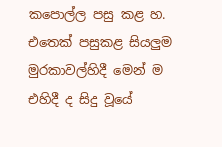කපොල්ල පසු කළ හ. එතෙක් පසුකළ සියලුම මුරකාවල්හිදී මෙන් ම එහිදී ද සිදු වූයේ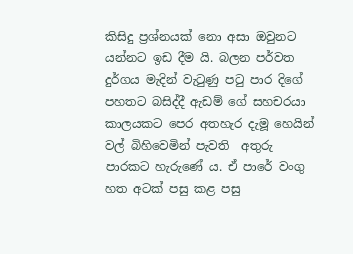කිසිදු ප්‍රශ්නයක් නො අසා ඔවුනට යන්නට ඉඩ දීම යි. බලන පර්වත දුර්ගය මැදින් වැටුණු පටු පාර දිගේ පහතට බසිද්දී ඇඩම් ගේ සහචරයා කාලයකට පෙර අතහැර දැමූ හෙයින් වල් බිහිවෙමින් පැවති  අතුරු පාරකට හැරුණේ ය. ඒ පාරේ වංගු හත අටක් පසු කළ පසු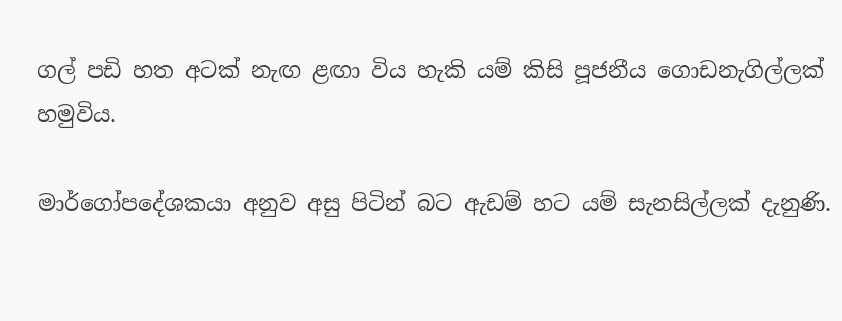ගල් පඩි හත අටක් නැඟ ළඟා විය හැකි යම් කිසි පූජනීය ගොඩනැගිල්ලක් හමුවිය.

මාර්ගෝපදේශකයා අනුව අසු පිටින් බට ඇඩම් හට යම් සැනසිල්ලක් දැනුණි.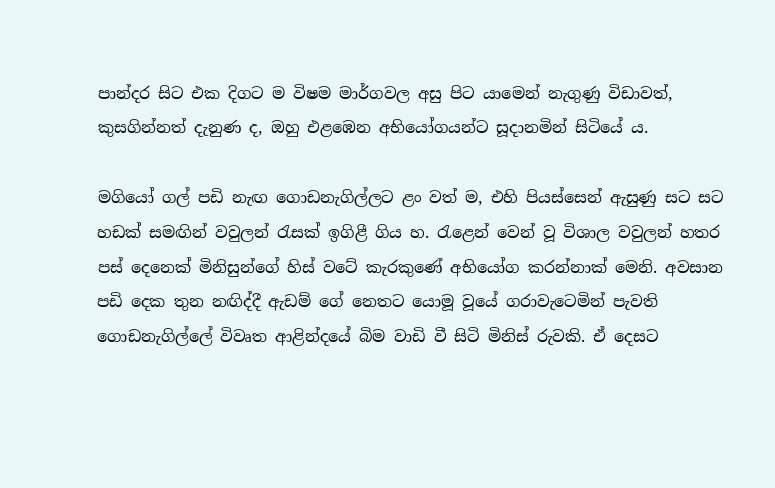පාන්දර සිට එක දිගට ම විෂම මාර්ගවල අසු පිට යාමෙන් නැගුණු විඩාවත්, කුසගින්නත් දැනුණ ද, ඔහු එළඹෙන අභියෝගයන්ට සූදානමින් සිටියේ ය.

මගියෝ ගල් පඩි නැඟ ගොඩනැගිල්ලට ළං වත් ම, එහි පියස්සෙන් ඇසුණු සට සට හඩක් සමඟින් වවුලන් රැසක් ඉගිළී ගිය හ. රැළෙන් වෙන් වූ විශාල වවුලන් හතර පස් දෙනෙක් මිනිසුන්ගේ හිස් වටේ කැරකුණේ අභියෝග කරන්නාක් මෙනි. අවසාන පඩි දෙක තුන නඟිද්දී ඇඩම් ගේ නෙතට යොමූ වූයේ ගරාවැටෙමින් පැවති ගොඩනැගිල්ලේ විවෘත ආළින්දයේ බිම වාඩි වී සිටි මිනිස් රුවකි. ඒ දෙසට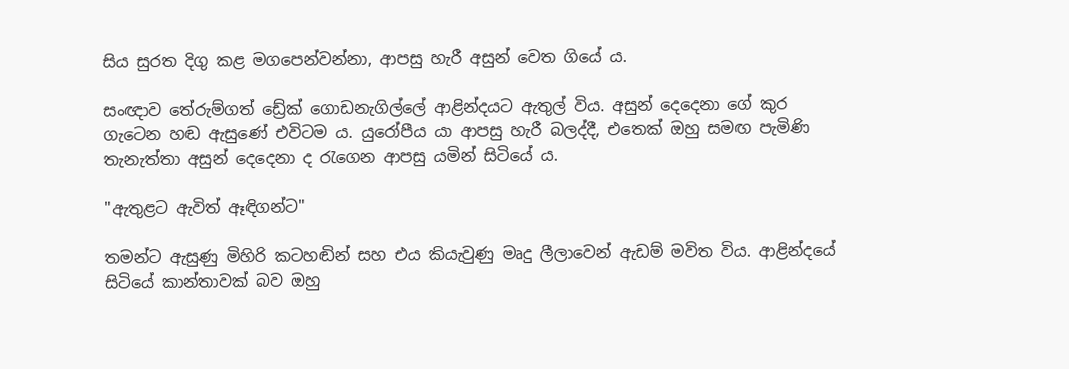සිය සුරත දිගු කළ මගපෙන්වන්නා, ආපසු හැරී අසුන් වෙත ගියේ ය.

සංඥාව තේරුම්ගත් ඩ්‍රේක් ගොඩනැගිල්ලේ ආළින්දයට ඇතුල් විය. අසුන් දෙදෙනා ගේ කුර ගැටෙන හඬ ඇසුණේ එවිටම ය. යුරෝපීය යා ආපසු හැරී බලද්දී, එතෙක් ඔහු සමඟ පැමිණි තැනැත්තා අසුන් දෙදෙනා ද රැගෙන ආපසු යමින් සිටියේ ය.

"ඇතුළට ඇවිත් ඈඳිගන්ට"

තමන්ට ඇසුණු මිහිරි කටහඬින් සහ එය කියැවුණු මෘදු ලීලාවෙන් ඇඩම් මවිත විය. ආළින්දයේ සිටියේ කාන්තාවක් බව ඔහු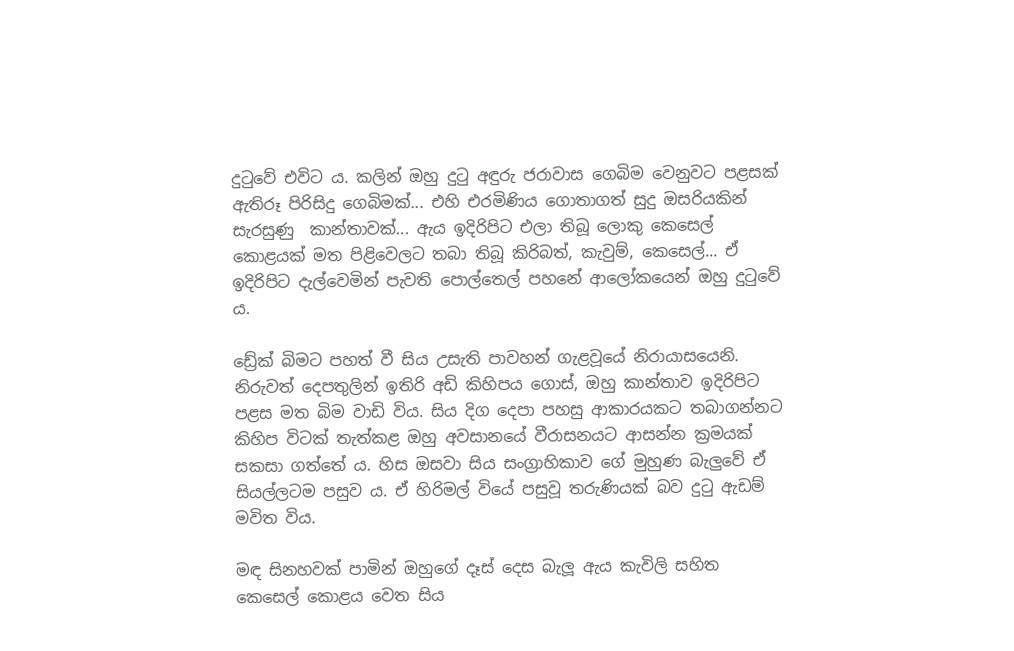දුටුවේ එවිට ය. කලින් ඔහු දුටු අඳුරු ජරාවාස ගෙබිම වෙනුවට පළසක් ඇතිරූ පිරිසිදු ගෙබිමක්... එහි එරමිණිය ගොතාගත් සුදු ඔසරියකින් සැරසුණු  කාන්තාවක්... ඇය ඉදිරිපිට එලා තිබූ ලොකු කෙසෙල් කොළයක් මත පිළිවෙලට තබා තිබූ කිරිබත්, කැවුම්, කෙසෙල්... ඒ ඉදිරිපිට දැල්වෙමින් පැවති පොල්තෙල් පහනේ ආලෝකයෙන් ඔහු දුටුවේ ය.

ඩ්‍රේක් බිමට පහත් වී සිය උසැති පාවහන් ගැළවූයේ නිරායාසයෙනි. නිරුවත් දෙපතුලින් ඉතිරි අඩි කිහිපය ගොස්, ඔහු කාන්තාව ඉදිරිපිට පළස මත බිම වාඩි විය. සිය දිග දෙපා පහසු ආකාරයකට තබාගන්නට කිහිප විටක් තැත්කළ ඔහු අවසානයේ වීරාසනයට ආසන්න ක්‍රමයක් සකසා ගත්තේ ය. හිස ඔසවා සිය සංග්‍රාහිකාව ගේ මුහුණ බැලුවේ ඒ සියල්ලටම පසුව ය. ඒ හිරිමල් වියේ පසුවූ තරුණියක් බව දුටු ඇඩම් මවිත විය.

මඳ සිනහවක් පාමින් ඔහුගේ දෑස් දෙස බැලූ ඇය කැවිලි සහිත කෙසෙල් කොළය වෙත සිය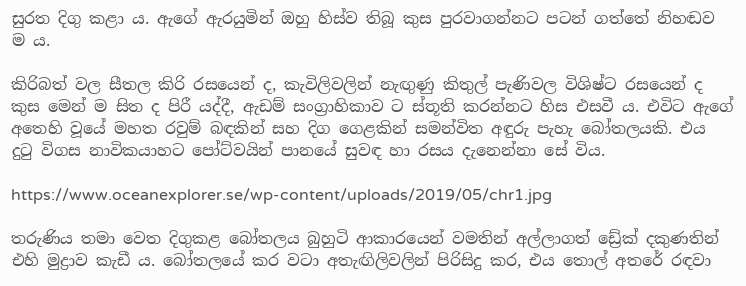සුරත දිගු කළා ය. ඇගේ ඇරයුමින් ඔහු හිස්ව තිබූ කුස පුරවාගන්නට පටන් ගත්තේ නිහඬව ම ය.

කිරිබත් වල සීතල කිරි රසයෙන් ද, කැවිලිවලින් නැඟුණු කිතුල් පැණිවල විශිෂ්ට රසයෙන් ද කුස මෙන් ම සිත ද පිරී යද්දී, ඇඩම් සංග්‍රාහිකාව ට ස්තූති කරන්නට හිස එසවී ය. එවිට ඇගේ අතෙහි වූයේ මහත රවුම් බඳකින් සහ දිග ගෙළකින් සමන්විත අඳුරු පැහැ බෝතලයකි. එය දුටු විගස නාවිකයාහට පෝට්වයින් පානයේ සුවඳ හා රසය දැනෙන්නා සේ විය.

https://www.oceanexplorer.se/wp-content/uploads/2019/05/chr1.jpg

තරුණිය තමා වෙත දිගුකළ බෝතලය බුහුටි ආකාරයෙන් වමතින් අල්ලාගත් ඩ්‍රේක් දකුණතින් එහි මුද්‍රාව කැඩී ය. බෝතලයේ කර වටා අතැඟිලිවලින් පිරිසිදු කර, එය තොල් අතරේ රඳවා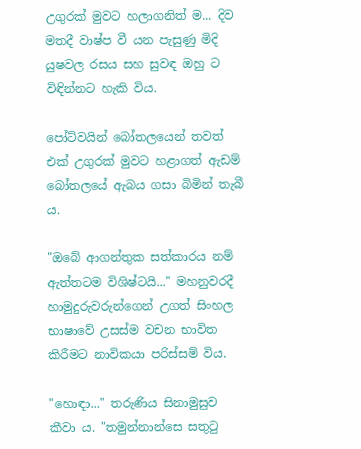උගුරක් මුවට හලාගනිත් ම... දිව මතදී වාෂ්ප වී යන පැසුණු මිදි යුෂවල රසය සහ සුවඳ ඔහු ට විඳින්නට හැකි විය.

පෝට්වයින් බෝතලයෙන් තවත් එක් උගුරක් මුවට හළාගත් ඇඩම් බෝතලයේ ඇබය ගසා බිමින් තැබී ය.

"ඔබේ ආගන්තුක සත්කාරය නම් ඇත්තටම විශිෂ්ටයි..." මහනුවරදී හාමුදුරුවරුන්ගෙන් උගත් සිංහල භාෂාවේ උසස්ම වචන භාවිත කිරීමට නාවිකයා පරිස්සම් විය.

"හොඳා..." තරුණිය සිනාමුසුව කීවා ය. "තමුන්නාන්සෙ සතුටු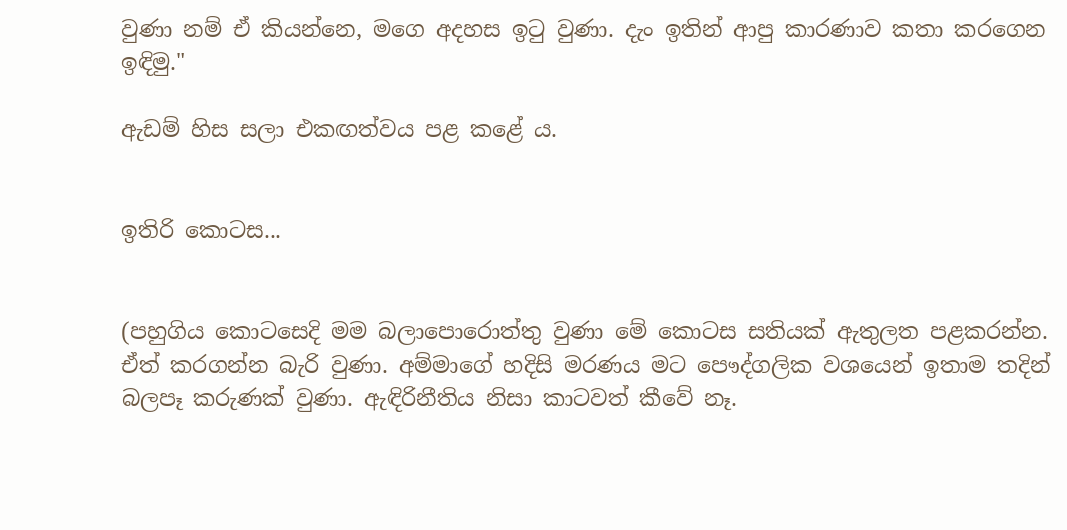වුණා නම් ඒ කියන්නෙ, මගෙ අදහස ඉටු වුණා. දැං ඉතින් ආපු කාරණාව කතා කරගෙන ඉඳිමු."

ඇඩම් හිස සලා එකඟත්වය පළ කළේ ය.


ඉතිරි කොටස...


(පහුගිය කොටසෙදි මම බලාපොරොත්තු වුණා මේ කොටස සතියක් ඇතුලත පළකරන්න. ඒත් කරගන්න බැරි වුණා. අම්මාගේ හදිසි මරණය මට පෞද්ගලික වශයෙන් ඉතාම තදින් බලපෑ කරුණක් වුණා. ඇඳිරිනීතිය නිසා කාටවත් කීවේ නෑ.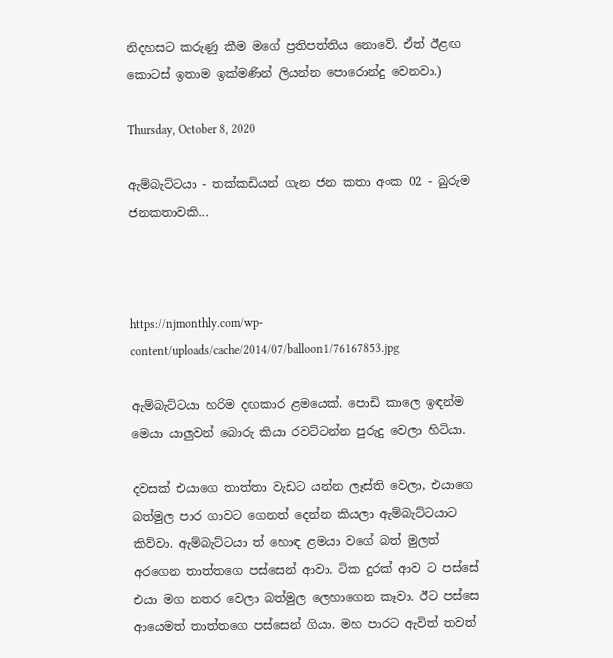නිදහසට කරුණු කීම මගේ ප්‍රතිපත්තිය නොවේ. ඒත් ඊළඟ කොටස් ඉතාම ඉක්මණින් ලියන්න පොරොන්දු වෙනවා.)

Thursday, October 8, 2020

ඇම්බැට්ටයා - තක්කඩියන් ගැන ජන කතා අංක 02 - බුරුම ජනකතාවකි...



https://njmonthly.com/wp-content/uploads/cache/2014/07/balloon1/76167853.jpg

ඇම්බැට්ටයා හරිම දඟකාර ළමයෙක්. පොඩි කාලෙ ඉඳන්ම මෙයා යාලුවන් බොරු කියා රවට්ටන්න පුරුදු වෙලා හිටියා.

දවසක් එයාගෙ තාත්තා වැඩට යන්න ලෑස්ති වෙලා, එයාගෙ බත්මුල පාර ගාවට ගෙනත් දෙන්න කියලා ඇම්බැට්ටයාට කිව්වා. ඇම්බැට්ටයා ත් හොඳ ළමයා වගේ බත් මුලත් අරගෙන තාත්තගෙ පස්සෙන් ආවා. ටික දුරක් ආව ට පස්සේ එයා මග නතර වෙලා බත්මුල ලෙහාගෙන කෑවා. ඊට පස්සෙ ආයෙමත් තාත්තගෙ පස්සෙන් ගියා. මහ පාරට ඇවිත් තවත්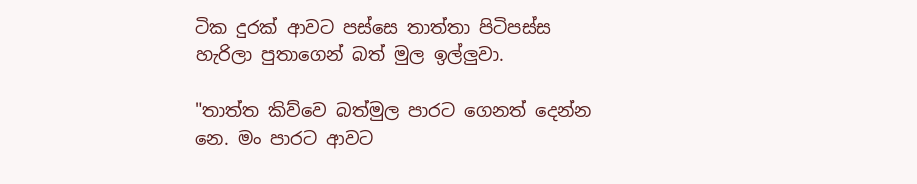ටික දුරක් ආවට පස්සෙ තාත්තා පිටිපස්ස හැරිලා පුතාගෙන් බත් මුල ඉල්ලුවා.

"තාත්ත කිව්වෙ බත්මුල පාරට ගෙනත් දෙන්න නෙ. මං පාරට ආවට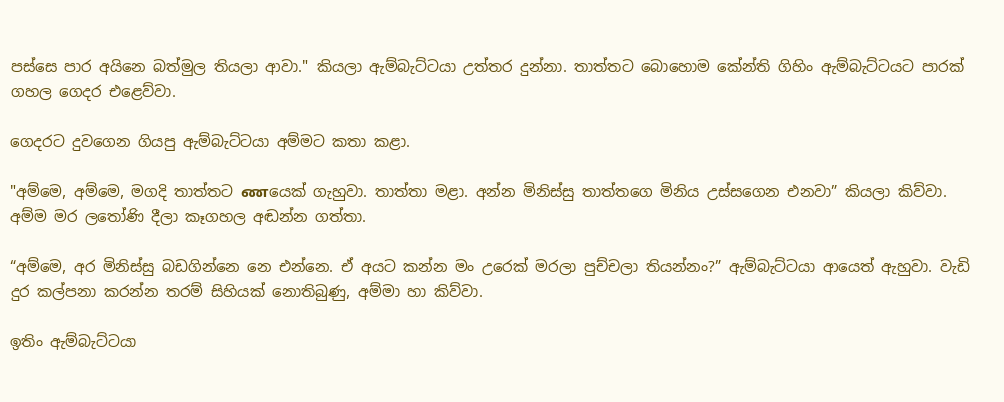පස්සෙ පාර අයිනෙ බත්මුල තියලා ආවා." කියලා ඇම්බැට්ටයා උත්තර දුන්නා. තාත්තට බොහොම කේන්ති ගිහිං ඇම්බැට්ටයට පාරක් ගහල ගෙදර එළෙව්වා.

ගෙදරට දුවගෙන ගියපු ඇම්බැට්ටයා අම්මට කතා කළා.

"අම්මෙ, අම්මෙ, මගදි තාත්තට ணයෙක් ගැහුවා. තාත්තා මළා. අන්න මිනිස්සු තාත්තගෙ මිනිය උස්සගෙන එනවා” කියලා කිව්වා. අම්ම මර ලතෝණි දීලා කෑගහල අඬන්න ගත්තා.

“අම්මෙ, අර මිනිස්සු බඩගින්නෙ නෙ එන්නෙ. ඒ අයට කන්න මං උරෙක් මරලා පුච්චලා තියන්නං?” ඇම්බැට්ටයා ආයෙත් ඇහුවා. වැඩි දුර කල්පනා කරන්න තරම් සිහියක් නොතිබුණු, අම්මා හා කිව්වා.

ඉතිං ඇම්බැට්ටයා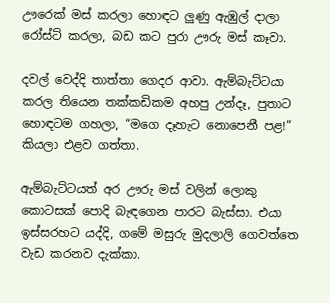ඌරෙක් මස් කරලා හොඳට ලුණු ඇඹුල් දාලා රෝස්ට් කරලා, බඩ කට පුරා ඌරු මස් කෑවා.

දවල් වෙද්දි තාත්තා ගෙදර ආවා. ඇම්බැට්ටයා කරල තියෙන තක්කඩිකම අහපු උන්දෑ, පුතාට හොඳටම ගහලා, “මගෙ දෑහැට නොපෙනී පළ!” කියලා එළව ගත්තා.

ඇම්බැට්ටයත් අර ඌරු මස් වලින් ලොකු කොටසක් පොදි බැඳගෙන පාරට බැස්සා. එයා ඉස්සරහට යද්දි, ගමේ මසුරු මුදලාලි ගෙවත්තෙ වැඩ කරනව දැක්කා.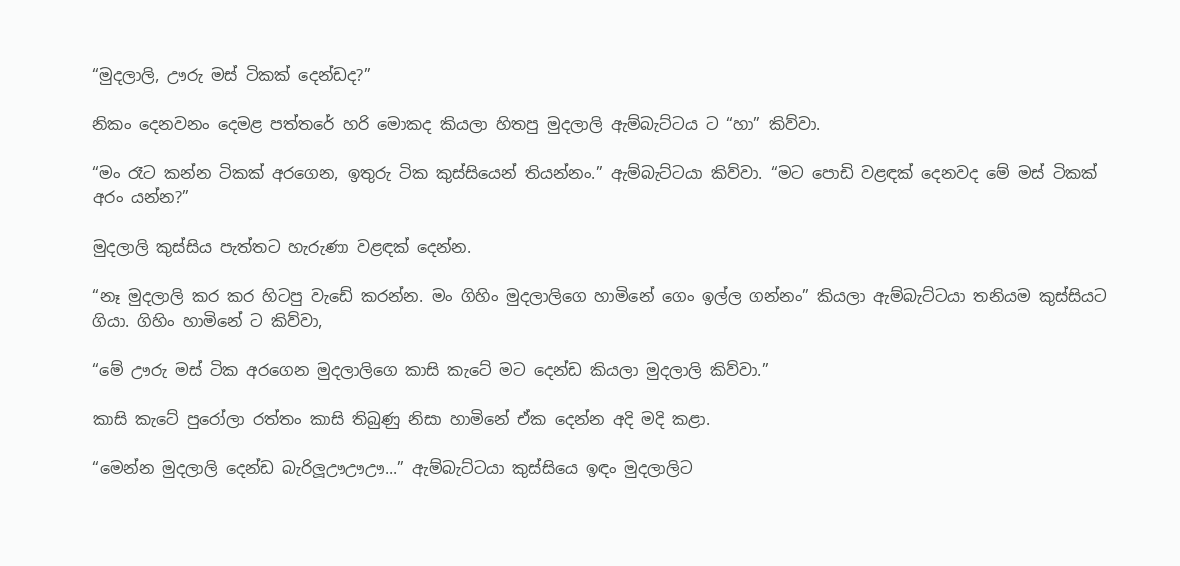“මුදලාලි, ඌරු මස් ටිකක් දෙන්ඩද?”

නිකං දෙනවනං දෙමළ පත්තරේ හරි මොකද කියලා හිතපු මුදලාලි ඇම්බැට්ටය ට “හා” කිව්වා.

“මං රෑට කන්න ටිකක් අරගෙන, ඉතුරු ටික කුස්සියෙන් තියන්නං.” ඇම්බැට්ටයා කිව්වා. “මට පොඩි වළඳක් දෙනවද මේ මස් ටිකක් අරං යන්න?”

මුදලාලි කුස්සිය පැත්තට හැරුණා වළඳක් දෙන්න.

“නෑ මුදලාලි කර කර හිටපු වැඩේ කරන්න. මං ගිහිං මුදලාලිගෙ හාමිනේ ගෙං ඉල්ල ගන්නං” කියලා ඇම්බැට්ටයා තනියම කුස්සියට ගියා. ගිහිං හාමිනේ ට කිව්වා,

“මේ ඌරු මස් ටික අරගෙන මුදලාලිගෙ කාසි කැටේ මට දෙන්ඩ කියලා මුදලාලි කිව්වා.”

කාසි කැටේ පුරෝලා රත්තං කාසි තිබුණු නිසා හාමිනේ ඒක දෙන්න අදි මදි කළා.

“මෙන්න මුදලාලි දෙන්ඩ බැරිලූඌඌඌ...” ඇම්බැට්ටයා කුස්සියෙ ඉඳං මුදලාලිට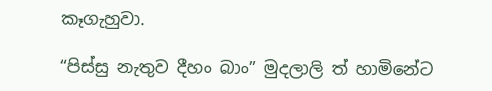කෑගැහුවා.

“පිස්සු නැතුව දීහං බාං” මුදලාලි ත් හාමිනේට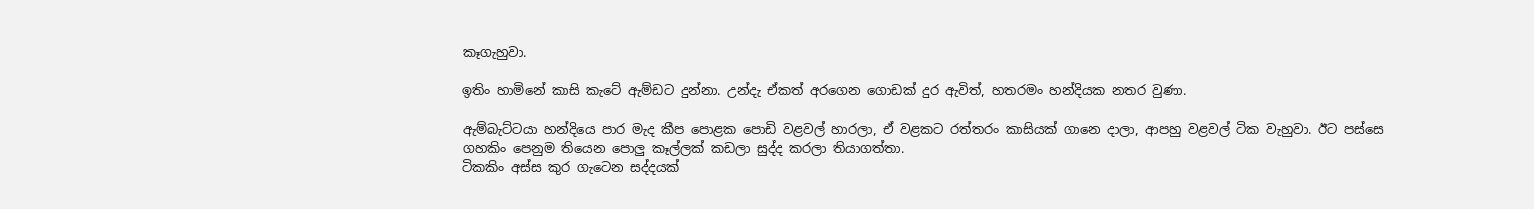කෑගැහුවා.

ඉතිං හාමිනේ කාසි කැටේ ඇම්ඩට දුන්නා. උන්දැ ඒකත් අරගෙන ගොඩක් දුර ඇවිත්, හතරමං හන්දියක නතර වුණා.

ඇම්බැට්ටයා හන්දියෙ පාර මැද කීප පොළක පොඩි වළවල් හාරලා, ඒ වළකට රත්තරං කාසියක් ගානෙ දාලා, ආපහු වළවල් ටික වැහුවා. ඊට පස්සෙ ගහකිං පෙනුම තියෙන පොලු කෑල්ලක් කඩලා සුද්ද කරලා තියාගත්තා.
ටිකකිං අස්ස කුර ගැටෙන සද්දයක්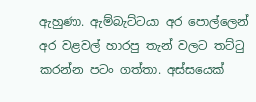ඇහුණා. ඇම්බැට්ටයා අර පොල්ලෙන් අර වළවල් හාරපු තැන් වලට තට්ටු කරන්න පටං ගත්තා. අස්සයෙක්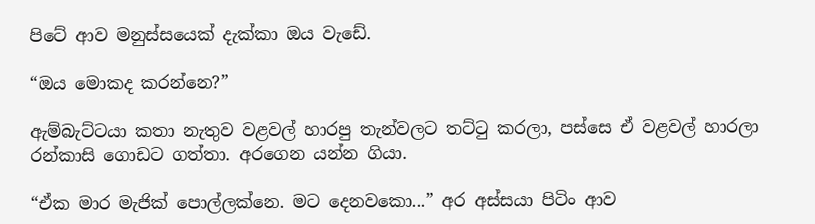පිටේ ආව මනුස්සයෙක් දැක්කා ඔය වැඩේ.

“ඔය මොකද කරන්නෙ?”

ඇම්බැට්ටයා කතා නැතුව වළවල් හාරපු තැන්වලට තට්ටු කරලා, පස්සෙ ඒ වළවල් හාරලා රන්කාසි ගොඩට ගත්තා. අරගෙන යන්න ගියා.

“ඒක මාර මැජික් පොල්ලක්නෙ. මට දෙනවකො...” අර අස්සයා පිටිං ආව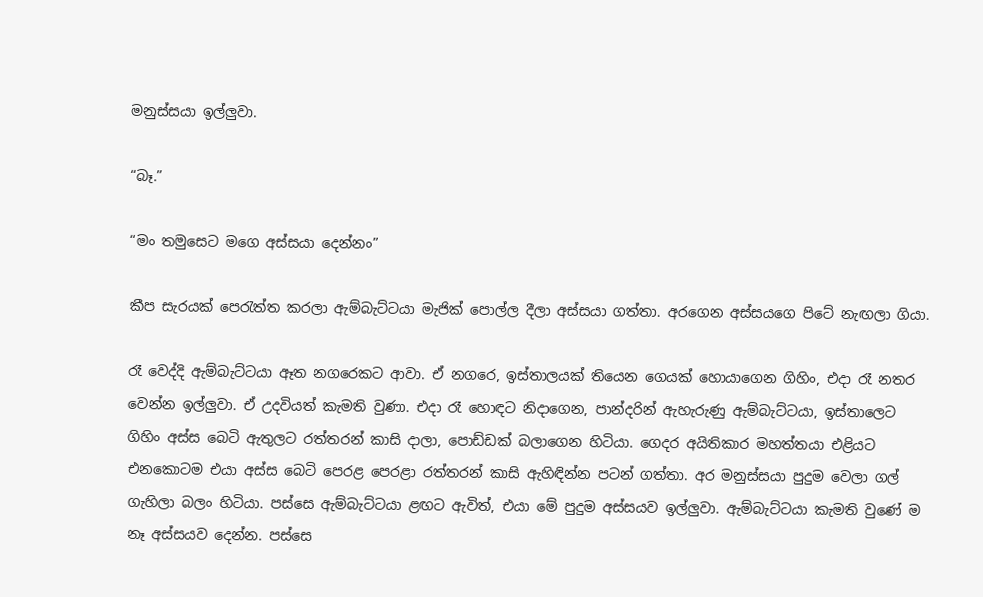මනුස්සයා ඉල්ලුවා.

“බෑ.”

“මං තමුසෙට මගෙ අස්සයා දෙන්නං”

කීප සැරයක් පෙරැත්ත කරලා ඇම්බැට්ටයා මැජික් පොල්ල දීලා අස්සයා ගත්තා. අරගෙන අස්සයගෙ පිටේ නැඟලා ගියා.

රෑ වෙද්දි ඇම්බැට්ටයා ඈත නගරෙකට ආවා. ඒ නගරෙ, ඉස්තාලයක් තියෙන ගෙයක් හොයාගෙන ගිහිං, එදා රෑ නතර වෙන්න ඉල්ලුවා. ඒ උදවියත් කැමති වුණා. එදා රෑ හොඳට නිදාගෙන, පාන්දරින් ඇහැරුණු ඇම්බැට්ටයා, ඉස්තාලෙට ගිහිං අස්ස බෙටි ඇතුලට රත්තරන් කාසි දාලා, පොඩ්ඩක් බලාගෙන හිටියා. ගෙදර අයිතිකාර මහත්තයා එළියට එනකොටම එයා අස්ස බෙටි පෙරළ පෙරළා රත්තරන් කාසි ඇහිඳින්න පටන් ගත්තා. අර මනුස්සයා පුදුම වෙලා ගල් ගැහිලා බලං හිටියා. පස්සෙ ඇම්බැට්ටයා ළඟට ඇවිත්, එයා මේ පුදුම අස්සයව ඉල්ලුවා. ඇම්බැට්ටයා කැමති වුණේ ම නෑ අස්සයව දෙන්න. පස්සෙ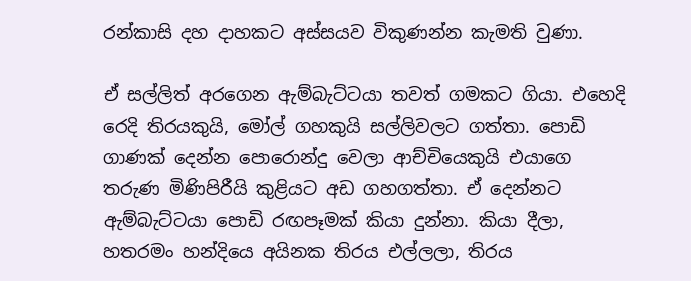රන්කාසි දහ දාහකට අස්සයව විකුණන්න කැමති වුණා.

ඒ සල්ලිත් අරගෙන ඇම්බැට්ටයා තවත් ගමකට ගියා. එහෙදි රෙදි තිරයකුයි, මෝල් ගහකුයි සල්ලිවලට ගත්තා. පොඩි ගාණක් දෙන්න පොරොන්දු වෙලා ආච්චියෙකුයි එයාගෙ තරුණ මිණිපිරීයි කුළියට අඩ ගහගත්තා. ඒ දෙන්නට ඇම්බැට්ටයා පොඩි රඟපෑමක් කියා දුන්නා. කියා දීලා, හතරමං හන්දියෙ අයිනක තිරය එල්ලලා, තිරය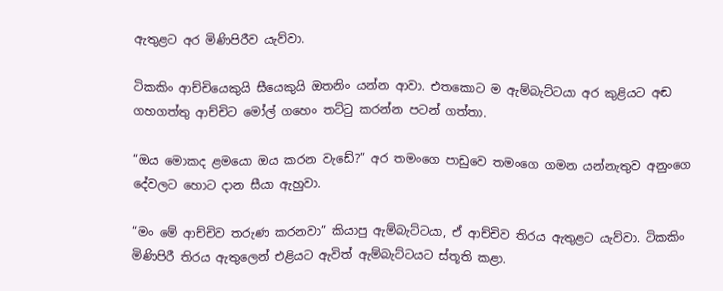ඇතුළට අර මිණිපිරීව යැව්වා.

ටිකකිං ආච්චියෙකුයි සීයෙකුයි ඔතනිං යන්න ආවා. එතකොට ම ඇම්බැට්ටයා අර කුළියට අඬ ගහගත්තු ආච්චිට මෝල් ගහෙං තට්ටු කරන්න පටන් ගත්තා.

“ඔය මොකද ළමයො ඔය කරන වැඩේ?” අර තමංගෙ පාඩුවෙ තමංගෙ ගමන යන්නැතුව අනුංගෙ දේවලට හොට දාන සීයා ඇහුවා.

“මං මේ ආච්චිව තරුණ කරනවා” කියාපු ඇම්බැට්ටයා, ඒ ආච්චිව තිරය ඇතුළට යැව්වා. ටිකකිං මිණිපිරී තිරය ඇතුලෙන් එළියට ඇවිත් ඇම්බැට්ටයට ස්තූති කළා.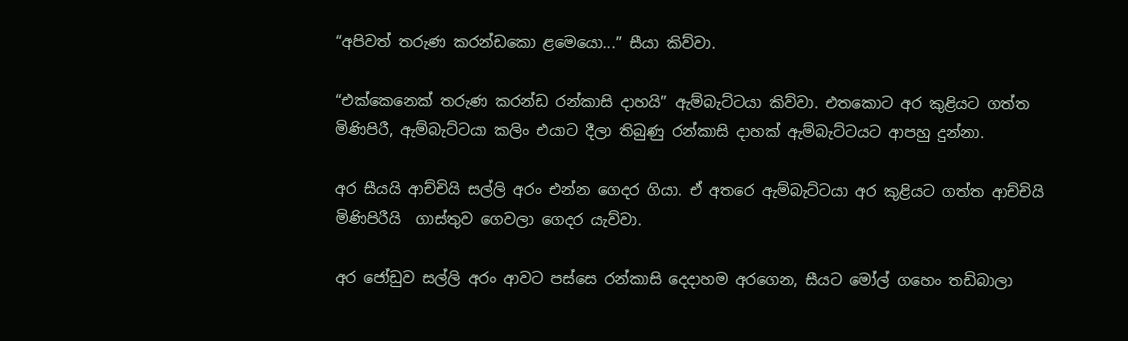“අපිවත් තරුණ කරන්ඩකො ළමෙයො...” සීයා කිව්වා.

“එක්කෙනෙක් තරුණ කරන්ඩ රන්කාසි දාහයි” ඇම්බැට්ටයා කිව්වා. එතකොට අර කුළියට ගත්ත මිණිපිරී, ඇම්බැට්ටයා කලිං එයාට දීලා තිබුණු රන්කාසි දාහක් ඇම්බැට්ටයට ආපහු දුන්නා.

අර සීයයි ආච්චියි සල්ලි අරං එන්න ගෙදර ගියා. ඒ අතරෙ ඇම්බැට්ටයා අර කුළියට ගත්ත ආච්චියි මිණිපිරීයි  ගාස්තුව ගෙවලා ගෙදර යැව්වා.

අර ජෝඩුව සල්ලි අරං ආවට පස්සෙ රන්කාසි දෙදාහම අරගෙන, සීයට මෝල් ගහෙං තඩිබාලා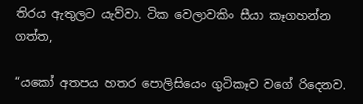තිරය ඇතුලට යැව්වා. ටික වෙලාවකිං සීයා කෑගහන්න ගත්ත,

“යකෝ අතපය හතර පොලිසියෙං ගුටිකෑව වගේ රිදෙනව.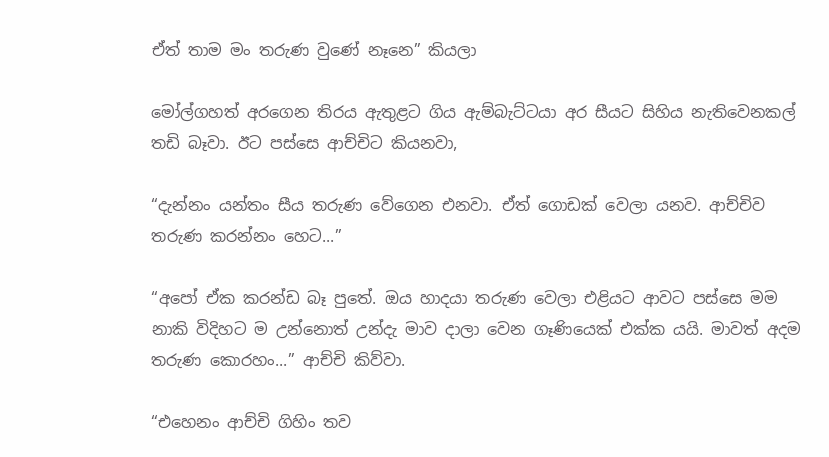ඒත් තාම මං තරුණ වුණේ නෑනෙ” කියලා

මෝල්ගහත් අරගෙන තිරය ඇතුළට ගිය ඇම්බැට්ටයා අර සීයට සිහිය නැති‌වෙනකල් තඩි බෑවා. ඊට පස්සෙ ආච්චිට කියනවා,

“දැන්නං යන්තං සීය තරුණ වේගෙන එනවා. ඒත් ගොඩක් වෙලා යනව. ආච්චිව තරුණ කරන්නං හෙට...”

“අපෝ ඒක කරන්ඩ බෑ පුතේ. ඔය හාදයා තරුණ වෙලා එළියට ආවට පස්සෙ මම නාකි විදිහට ම උන්නොත් උන්දැ මාව දාලා වෙන ගෑණියෙක් එක්ක යයි. මාවත් අදම තරුණ කොරහං...” ආච්චි කිව්වා.

“එහෙනං ආච්චි ගිහිං තව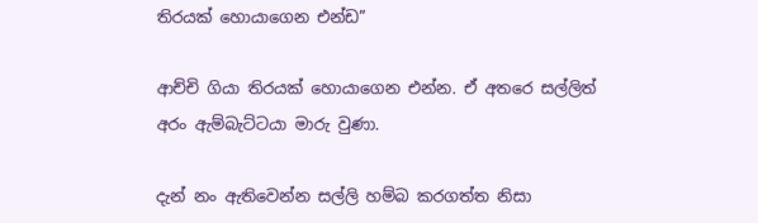තිරයක් හොයාගෙන එන්ඩ”

ආච්චි ගියා තිරයක් හොයාගෙන එන්න. ඒ අතරෙ සල්ලිත් අරං ඇම්බැට්ටයා මාරු වුණා.

දැන් නං ඇතිවෙන්න සල්ලි හම්බ කරගත්ත නිසා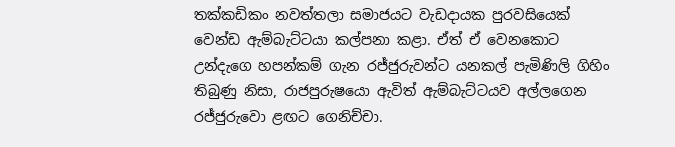තක්කඩිකං නවත්තලා සමාජයට වැඩදායක පුරවසියෙක් වෙන්ඩ ඇම්බැට්ටයා කල්පනා කළා. ඒත් ඒ වෙනකොට උන්දැගෙ හපන්කම් ගැන රජ්ජුරුවන්ට යනකල් පැමිණිලි ගිහිං තිබුණු නිසා, රාජපුරුෂයො ඇවිත් ඇම්බැට්ටයව අල්ලගෙන රජ්ජුරුවො ළඟට ගෙනිච්චා.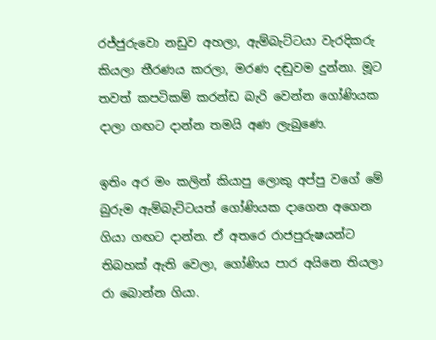රජ්ජුරුවො නඩුව අහලා, ඇම්බැට්ටයා වැරදිකරු කියලා තීරණය කරලා, මරණ දඬුවම දුන්නා. මූට තවත් කපටිකම් කරන්ඩ බැරි වෙන්න ගෝණියක දාලා ගඟට දාන්න තමයි අණ ලැබුණෙ.

ඉතිං අර මං කලින් කියාපු ලොකු අප්පු වගේ මේ බුරුම ඇම්බැට්ටයත් ගෝණියක දාගෙන අගෙන ගියා ගඟට දාන්න. ඒ අතරෙ රාජපුරුෂයන්ට තිබහක් ඇති වෙලා, ගෝණිය පාර අයිනෙ තියලා රා බොන්න ගියා.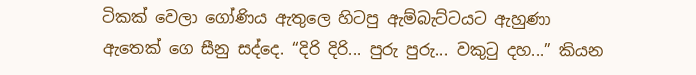ටිකක් වෙලා ගෝණිය ඇතුලෙ හිටපු ඇම්බැට්ටයට ඇහුණා ඇතෙක් ගෙ සීනු සද්දෙ. “දිරි දිරි... පුරු පුරු... වකුටු දහ...” කියන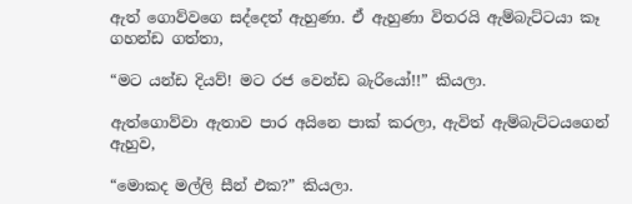ඇත් ගොව්වගෙ සද්දෙත් ඇහුණා. ඒ ඇහුණා විතරයි ඇම්බැට්ටයා කෑ ගහන්ඩ ගත්තා,

“මට යන්ඩ දියව්! මට රජ වෙන්ඩ බැරියෝ!!” කියලා.

ඇත්ගොව්වා ඇතාව පාර අයිනෙ පාක් කරලා, ඇවිත් ඇම්බැට්ටයගෙන් ඇහුව,

“මොකද මල්ලි සීන් එක?” කියලා.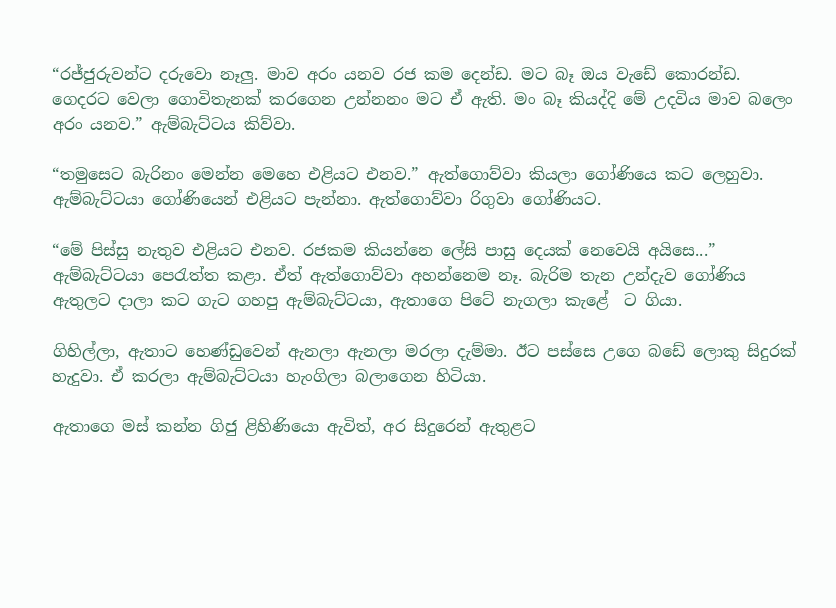“රජ්ජුරුවන්ට දරුවො නෑලු. මාව අරං යනව රජ කම දෙන්ඩ. මට බෑ ඔය වැඩේ කොරන්ඩ. ගෙදරට වෙලා ගොවිතැනක් කරගෙන උන්නනං මට ඒ ඇති. මං බෑ කියද්දි මේ උදවිය මාව බලෙං අරං යනව.” ඇම්බැට්ටය කිව්වා.

“තමුසෙට බැරිනං මෙන්න මෙහෙ එළියට එනව.” ඇත්ගොව්වා කියලා ගෝණියෙ කට ලෙහුවා. ඇම්බැට්ටයා ගෝණියෙන් එළියට පැන්නා. ඇත්ගොව්වා රිගුවා ගෝණියට.

“මේ පිස්සු නැතුව එළියට එනව. රජකම කියන්නෙ ලේසි පාසු දෙයක් නෙවෙයි අයිසෙ...” ඇම්බැට්ටයා පෙරැත්ත කළා. ඒත් ඇත්ගොව්වා අහන්නෙම නෑ. බැරිම තැන උන්දැව ගෝණිය ඇතුලට දාලා කට ගැට ගහපු ඇම්බැට්ටයා, ඇතාගෙ පිටේ නැගලා කැළේ  ට ගියා.

ගිහිල්ලා, ඇතාට හෙණ්ඩුවෙන් ඇනලා ඇනලා මරලා දැම්මා. ඊට පස්සෙ උගෙ බඩේ ලොකු සිදුරක් හැදුවා. ඒ කරලා ඇම්බැට්ටයා හැංගිලා බලාගෙන හිටියා.

ඇතාගෙ මස් කන්න ගිජු ළිහිණියො ඇවිත්, අර සිදුරෙන් ඇතුළට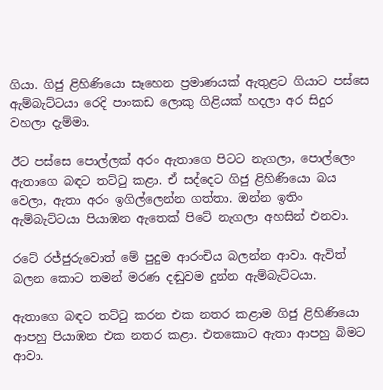ගියා. ගිජු ළිහිණියො සෑහෙන ප්‍රමාණයක් ඇතුළට ගියාට පස්සෙ ඇම්බැට්ටයා රෙදි පාංකඩ ලොකු ගිළියක් හදලා අර සිදුර වහලා දැම්මා.

ඊට පස්සෙ පොල්ලක් අරං ඇතාගෙ පිටට නැගලා, පොල්ලෙං ඇතාගෙ බඳට තට්ටු කළා. ඒ සද්දෙට ගිජු ළිහිණියො බය වෙලා, ඇතා අරං ඉගිල්ලෙන්න ගත්තා. ඔන්න ඉතිං ඇම්බැට්ටයා පියාඹන ඇතෙක් පිටේ නැගලා අහසින් එනවා.

රටේ රජ්ජුරුවොත් මේ පුදුම ආරංචිය බලන්න ආවා. ඇවිත් බලන කොට තමන් මරණ දඬුවම දුන්න ඇම්බැට්ටයා.

ඇතාගෙ බඳට තට්ටු කරන එක නතර කළාම ගිජු ළිහිණියො ආපහු පියාඹන එක නතර කළා. එතකොට ඇතා ආපහු බිමට ආවා.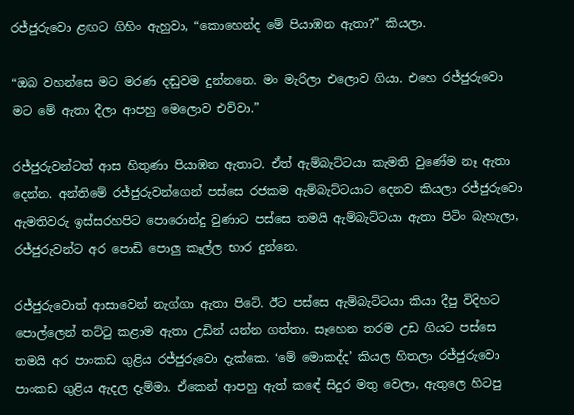රජ්ජුරුවො ළඟට ගිහිං ඇහුවා, “කොහෙන්ද මේ පියාඹන ඇතා?” කියලා.

“ඔබ වහන්සෙ මට මරණ දඬුවම දුන්නනෙ. මං මැරිලා එලොව ගියා. එහෙ රජ්ජුරුවො මට මේ ඇතා දීලා ආපහු මෙලොව එව්වා.”

රජ්ජුරුවන්ටත් ආස හිතුණා පියාඹන ඇතාට. ඒත් ඇම්බැට්ටයා කැමති වුණේම නෑ ඇතා දෙන්න. අන්තිමේ රජ්ජුරුවන්ගෙන් පස්සෙ රජකම ඇම්බැට්ටයාට දෙනව කියලා රජ්ජුරුවො ඇමතිවරු ඉස්සරහපිට පොරොන්දු වුණාට පස්සෙ තමයි ඇම්බැට්ටයා ඇතා පිටිං බැහැලා, රජ්ජුරුවන්ට අර පොඩි පොලු කෑල්ල භාර දුන්නෙ.

රජ්ජුරුවොත් ආසාවෙන් නැග්ගා ඇතා පිටේ. ඊට පස්සෙ ඇම්බැට්ටයා කියා දීපු විදිහට පොල්ලෙන් තට්ටු කළාම ඇතා උඩින් යන්න ගත්තා. සෑහෙන තරම උඩ ගියට පස්සෙ තමයි අර පාංකඩ ගුළිය රජ්ජුරුවො දැක්කෙ. ‘මේ මොකද්ද’ කියල හිතලා රජ්ජුරුවො පාංකඩ ගුළිය ඇදල දැම්මා. ඒකෙන් ආපහු ඇත් කඳේ සිදුර මතු වෙලා, ඇතුලෙ හිටපු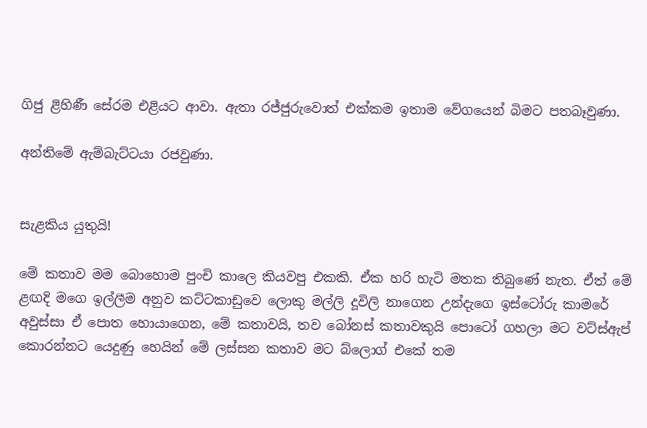ගිජු ළිහිණී සේරම එළියට ආවා. ඇතා රජ්ජුරුවොත් එක්කම ඉතාම වේගයෙන් බිමට පතබෑවුණා.

අන්තිමේ ඇම්බැට්ටයා රජවුණා.


සැළකිය යුතුයි!

මේ කතාව මම බොහොම පුංචි කාලෙ කියවපු එකකි. ඒක හරි හැටි මතක තිබුණේ නැත. ඒත් මේ ළඟදි මගෙ ඉල්ලීම අනුව කට්ටකාඩුවෙ ලොකු මල්ලි දූවිලි නාගෙන උන්දැගෙ ඉස්ටෝරු කාමරේ අවුස්සා ඒ පොත හොයාගෙන, මේ කතාවයි, තව බෝනස් කතාවකුයි පොටෝ ගහලා මට වට්ස්ඇප් කොරන්නට යෙදුණු හෙයින් මේ ලස්සන කතාව මට බ්ලොග් එකේ තම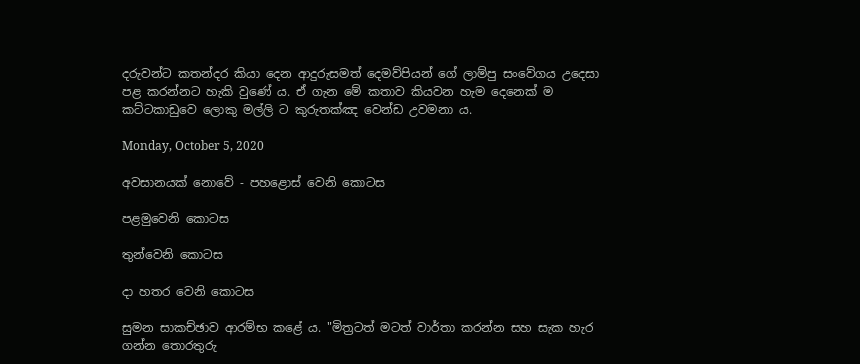දරුවන්ට කතන්දර කියා දෙන ආදුරුසමත් දෙමව්පියන් ගේ ලාම්පු සංවේගය උදෙසා පළ කරන්නට හැකි වුණේ ය. ඒ ගැන මේ කතාව කියවන හැම දෙනෙක් ම කට්ටකාඩුවෙ ලොකු මල්ලි ට කුරුතක්ඤ වෙන්ඩ උවමනා ය.

Monday, October 5, 2020

අවසානයක් නොවේ - පහළොස් වෙනි කොටස

පළමුවෙනි කොටස

තුන්වෙනි කොටස

දා හතර වෙනි කොටස

සුමන සාකච්ඡාව ආරම්භ කළේ ය. "මිත්‍රටත් මටත් වාර්තා කරන්න සහ සැක හැර ගන්න තොරතුරු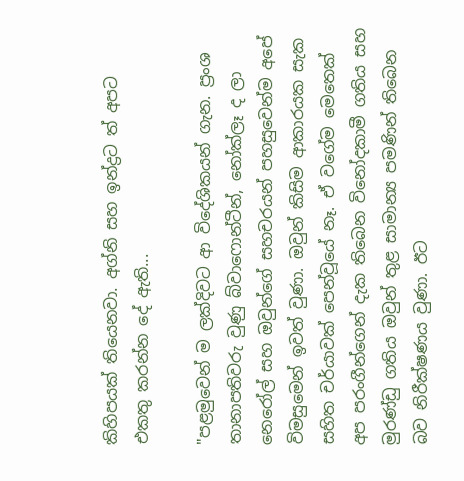කිහිපයක් තියෙනවා. අග්නි සහ ඉන්ද්‍රට ත් අපට එකතු කරන්න දේ ඇති...

"පළමුවෙන් ම ලක්දිවට ආ විදේශිකයන් ගැන. ප්‍රංශ තානාපතිවරු වුණු බ්වාෆොන්ටීන්, නෝක්ලෑ ද ලා නෙරෝල් සහ ඔවුන්ගේ සහචරයන් පහසුවෙන්ම අපේ විමසුමෙන් ඉවත් වුණා. ඔවුන් කිසිම ආකාරයක සැක සහිත චර්යාවක් පෙන්වූයේ නෑ. ඒ වගේම මෙතෙක් අප පරංගීන්ගෙන් දැක තිබෙන විනෝදකාමී ගතිය සහ මුරණ්ඩු ගතිය ඔවුන් තුළ සාමාන්‍ය පමණින් තිබෙන බව නිරීක්ෂණය වුණා. ඊට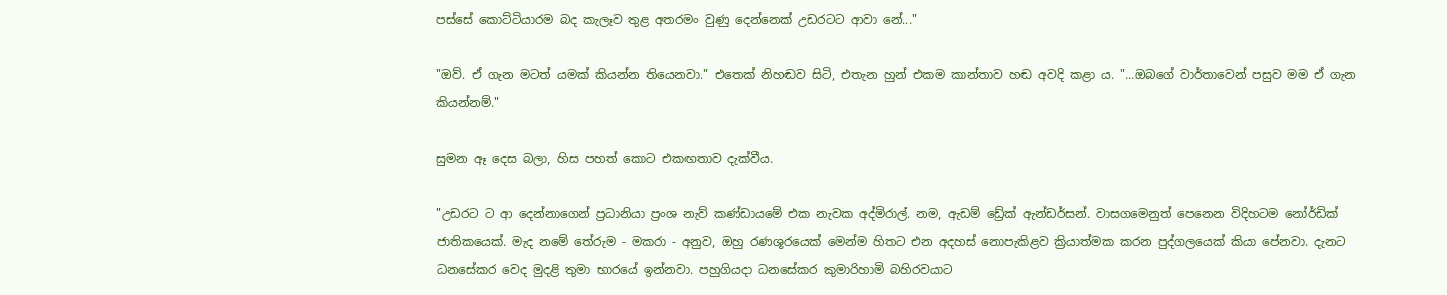පස්සේ කොට්ටියාරම බද කැලෑව තුළ අතරමං වුණු දෙන්නෙක් උඩරටට ආවා නේ..."

"ඔව්. ඒ ගැන මටත් යමක් කියන්න තියෙනවා." එතෙක් නිහඬව සිටි, එතැන හුන් එකම කාන්තාව හඬ අවදි කළා ය. "...ඔබගේ වාර්තාවෙන් පසුව මම ඒ ගැන කියන්නම්."

සුමන ඈ දෙස බලා, හිස පහත් කොට එකඟතාව දැක්වීය.

"උඩරට ට ආ දෙන්නාගෙන් ප්‍රධානියා ප්‍රංශ නැව් කණ්ඩායමේ එක නැවක අද්මිරාල්. නම, ඇඩම් ඩ්‍රේක් ඇන්ඩර්සන්. වාසගමෙනුත් පෙනෙන විදිහටම නෝර්ඩික් ජාතිකයෙක්. මැද නමේ තේරුම - මකරා - අනුව, ඔහු රණශූරයෙක් මෙන්ම හිතට එන අදහස් නොපැකිළව ක්‍රියාත්මක කරන පුද්ගලයෙක් කියා පේනවා. දැනට ධනසේකර වෙද මුදළි තුමා භාරයේ ඉන්නවා. පහුගියදා ධනසේකර කුමාරිහාමි බහිරවයාට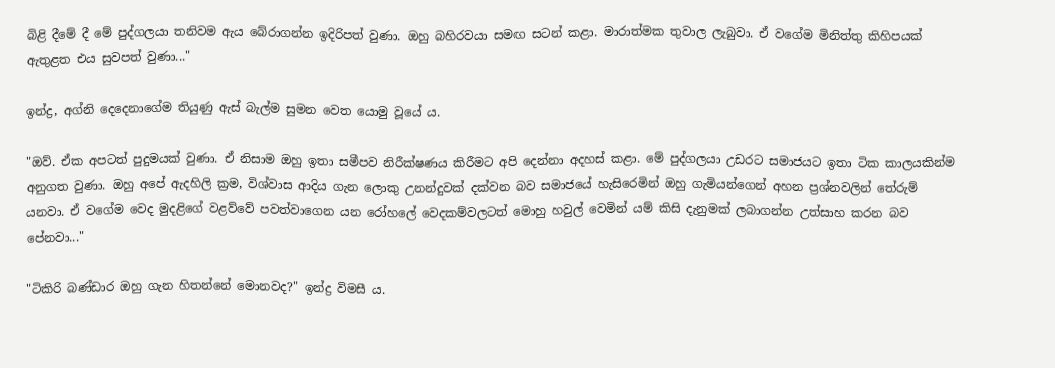බිළි දීමේ දී මේ පුද්ගලයා තනිවම ඇය බේරාගන්න ඉදිරිපත් වුණා. ඔහු බහිරවයා සමඟ සටන් කළා. මාරාත්මක තුවාල ලැබුවා. ඒ වගේම මිනිත්තු කිහිපයක් ඇතුළත එය සුවපත් වුණා..."

ඉන්ද්‍ර, අග්නි දෙදෙනාගේම තියුණු ඇස් බැල්ම සුමන වෙත යොමු වූයේ ය.

"ඔව්. ඒක අපටත් පුදුමයක් වුණා. ඒ නිසාම ඔහු ඉතා සමීපව නිරීක්ෂණය කිරීමට අපි දෙන්නා අදහස් කළා. මේ පුද්ගලයා උඩරට සමාජයට ඉතා ටික කාලයකින්ම අනුගත වුණා. ඔහු අපේ ඇදහිලි ක්‍රම, විශ්වාස ආදිය ගැන ලොකු උනන්දුවක් දක්වන බව සමාජයේ හැසිරෙමින් ඔහු ගැමියන්ගෙන් අහන ප්‍රශ්නවලින් තේරුම් යනවා. ඒ වගේම වෙද මුදළිගේ වළව්වේ පවත්වාගෙන යන රෝහලේ වෙදකම්වලටත් මොහු හවුල් වෙමින් යම් කිසි දැනුමක් ලබාගන්න උත්සාහ කරන බව පේනවා..."

"ටිකිරි බණ්ඩාර ඔහු ගැන හිතන්නේ මොනවද?" ඉන්ද්‍ර විමසී ය.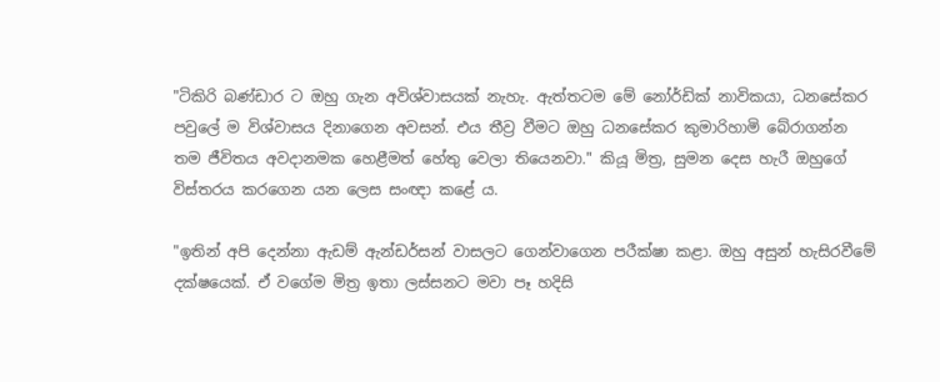"ටිකිරි බණ්ඩාර ට ඔහු ගැන අවිශ්වාසයක් නැහැ. ඇත්තටම මේ නෝර්ඩික් නාවිකයා, ධනසේකර පවුලේ ම විශ්වාසය දිනාගෙන අවසන්. එය තීව්‍ර වීමට ඔහු ධනසේකර කුමාරිහාමි බේරාගන්න තම ජීවිතය අවදානමක හෙළීමත් හේතු වෙලා තියෙනවා." කියූ මිත්‍ර, සුමන දෙස හැරී ඔහුගේ විස්තරය කරගෙන යන ලෙස සංඥා කළේ ය.

"ඉතින් අපි දෙන්නා ඇඩම් ඇන්ඩර්සන් වාසලට ගෙන්වාගෙන පරීක්ෂා කළා. ඔහු අසුන් හැසිරවීමේ දක්ෂයෙක්. ඒ වගේම මිත්‍ර ඉතා ලස්සනට මවා පෑ හදිසි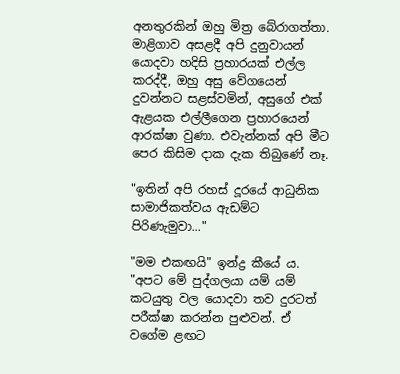අනතුරකින් ඔහු මිත්‍ර බේරාගත්තා. මාළිගාව අසළදී අපි දුනුවායන් යොදවා හදිසි ප්‍රහාරයක් එල්ල කරද්දී, ඔහු අසු වේගයෙන් දුවන්නට සළස්වමින්, අසුගේ එක් ඇළයක එල්ලීගෙන ප්‍රහාරයෙන් ආරක්ෂා වුණා. එවැන්නක් අපි මීට පෙර කිසිම දාක දැක තිබුණේ නෑ.

"ඉතින් අපි රහස් දූරයේ ආධුනික සාමාජිකත්වය ඇඩම්ට පිරිණැමුවා..."

"මම එකඟයි" ඉන්ද්‍ර කීයේ ය. "අපට මේ පුද්ගලයා යම් යම් කටයුතු වල යොදවා තව දුරටත් පරීක්ෂා කරන්න පුළුවන්. ඒ වගේම ළඟට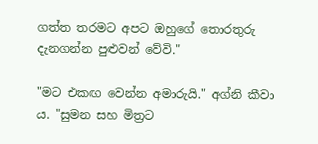ගත්ත තරමට අපට ඔහුගේ තොරතුරු දැනගන්න පුළුවන් වේවි."

"මට එකඟ වෙන්න අමාරුයි." අග්නි කීවා ය. "සුමන සහ මිත්‍රට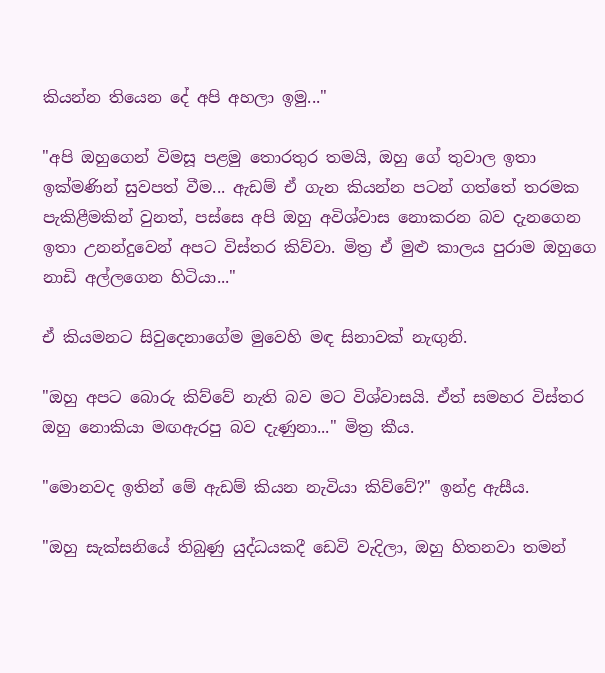කියන්න තියෙන දේ අපි අහලා ඉමු..."

"අපි ඔහුගෙන් විමසූ පළමු තොරතුර තමයි, ඔහු ගේ තුවාල ඉතා ඉක්මණින් සුවපත් වීම... ඇඩම් ඒ ගැන කියන්න පටන් ගත්තේ තරමක පැකිළීමකින් වුනත්, පස්සෙ අපි ඔහු අවිශ්වාස නොකරන බව දැනගෙන ඉතා උනන්දුවෙන් අපට විස්තර කිව්වා. මිත්‍ර ඒ මුළු කාලය පුරාම ඔහුගෙ නාඩි අල්ලගෙන හිටියා..."

ඒ කියමනට සිවුදෙනාගේම මුවෙහි මඳ සිනාවක් නැඟුනි.

"ඔහු අපට බොරු කිව්වේ නැති බව මට විශ්වාසයි. ඒත් සමහර විස්තර ඔහු නොකියා මඟඇරපු බව දැණුනා..." මිත්‍ර කීය.

"මොනවද ඉතින් මේ ඇඩම් කියන නැවියා කිව්වේ?" ඉන්ද්‍ර ඇසීය.

"ඔහු සැක්සනියේ තිබුණු යුද්ධයකදී ඩෙවි වැදිලා, ඔහු හිතනවා තමන්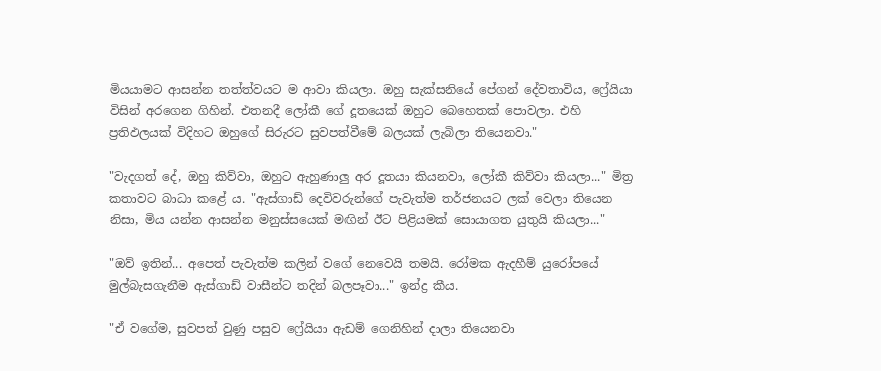මියයාමට ආසන්න තත්ත්වයට ම ආවා කියලා. ඔහු සැක්සනියේ පේගන් දේවතාවිය, ෆ්‍රේයියා විසින් අරගෙන ගිහින්. එතනදී ලෝකී ගේ දූතයෙක් ඔහුට බෙහෙතක් පොවලා. එහි ප්‍රතිඵලයක් විදිහට ඔහුගේ සිරුරට සුවපත්වීමේ බලයක් ලැබිලා තියෙනවා."

"වැදගත් දේ, ඔහු කිව්වා, ඔහුට ඇහුණාලු අර දූතයා කියනවා, ලෝකී කිව්වා කියලා..." මිත්‍ර කතාවට බාධා කළේ ය. "ඇස්ගාඩ් දෙවිවරුන්ගේ පැවැත්ම තර්ජනයට ලක් වෙලා තියෙන නිසා, මිය යන්න ආසන්න මනුස්සයෙක් මඟින් ඊට පිළියමක් සොයාගත යුතුයි කියලා..."

"ඔව් ඉතින්... අපෙත් පැවැත්ම කලින් වගේ නෙවෙයි තමයි. රෝමක ඇදහීම් යුරෝපයේ මුල්බැසගැනීම ඇස්ගාඩ් වාසීන්ට තදින් බලපෑවා..." ඉන්ද්‍ර කීය.

"ඒ වගේම, සුවපත් වුණු පසුව ෆ්‍රේයියා ඇඩම් ගෙනිහින් දාලා තියෙනවා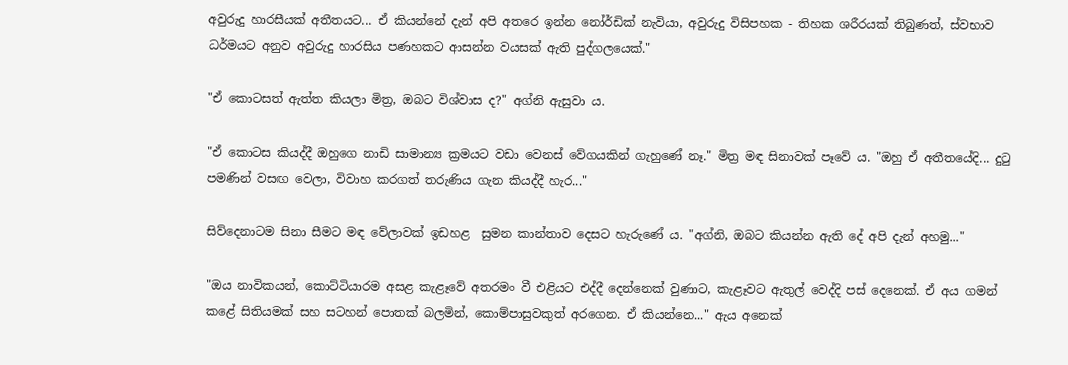අවුරුදු හාරසීයක් අතීතයට... ඒ කියන්නේ දැන් අපි අතරෙ ඉන්න නෝර්ඩික් නැවියා, අවුරුදු විසිපහක - තිහක ශරීරයක් තිබුණත්, ස්වභාව ධර්මයට අනුව අවුරුදු හාරසිය පණහකට ආසන්න වයසක් ඇති පුද්ගලයෙක්."

"ඒ කොටසත් ඇත්ත කියලා මිත්‍ර, ඔබට විශ්වාස ද?" අග්නි ඇසුවා ය.

"ඒ කොටස කියද්දී ඔහුගෙ නාඩි සාමාන්‍ය ක්‍රමයට වඩා වෙනස් වේගයකින් ගැහුණේ නෑ." මිත්‍ර මඳ සිනාවක් පෑවේ ය. "ඔහු ඒ අතීතයේදි... දුටු පමණින් වසඟ වෙලා, විවාහ කරගත් තරුණිය ගැන කියද්දී හැර..."

සිව්දෙනාටම සිනා සීමට මඳ වේලාවක් ඉඩහළ  සුමන කාන්තාව දෙසට හැරුණේ ය. "අග්නි, ඔබට කියන්න ඇති දේ අපි දැන් අහමු..."

"ඔය නාවිකයන්, කොට්ටියාරම අසළ කැළෑවේ අතරමං වී එළියට එද්දී දෙන්නෙක් වුණාට, කැළෑවට ඇතුල් වෙද්දි පස් දෙනෙක්. ඒ අය ගමන් කළේ සිතියමක් සහ සටහන් පොතක් බලමින්, කොම්පාසුවකුත් අරගෙන. ඒ කියන්නෙ..." ඇය අනෙක්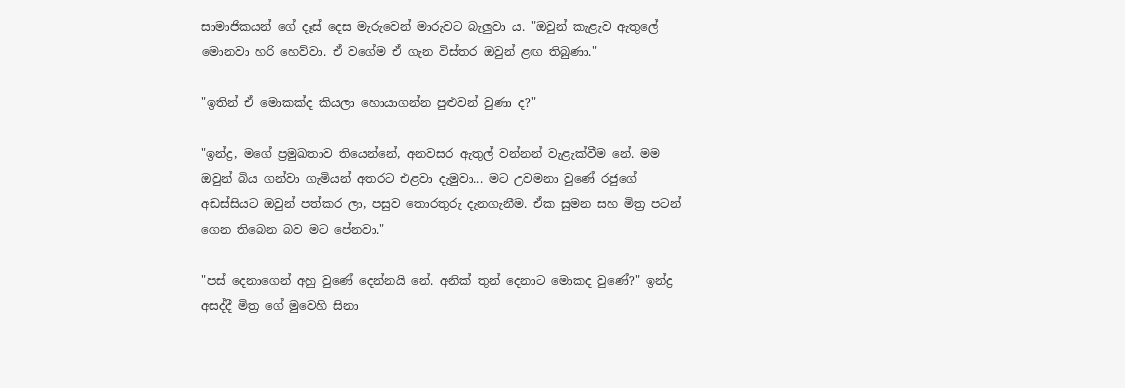සාමාජිකයන් ගේ දෑස් දෙස මැරුවෙන් මාරුවට බැලුවා ය. "ඔවුන් කැළැව ඇතුලේ මොනවා හරි හෙව්වා. ඒ වගේම ඒ ගැන විස්තර ඔවුන් ළඟ තිබුණා."

"ඉතින් ඒ මොකක්ද කියලා හොයාගන්න පුළුවන් වුණා ද?"

"ඉන්ද්‍ර, මගේ ප්‍රමුඛතාව තියෙන්නේ, අනවසර ඇතුල් වන්නන් වැළැක්වීම නේ. මම ඔවුන් බිය ගන්වා ගැමියන් අතරට එළවා දැමුවා... මට උවමනා වුණේ රජුගේ අඩස්සියට ඔවුන් පත්කර ලා, පසුව තොරතුරු දැනගැනීම. ඒක සුමන සහ මිත්‍ර පටන් ගෙන තිබෙන බව මට පේනවා."

"පස් දෙනාගෙන් අහු වුණේ දෙන්නයි නේ. අනික් තුන් දෙනාට මොකද වුණේ?" ඉන්ද්‍ර අසද්දී මිත්‍ර ගේ මුවෙහි සිනා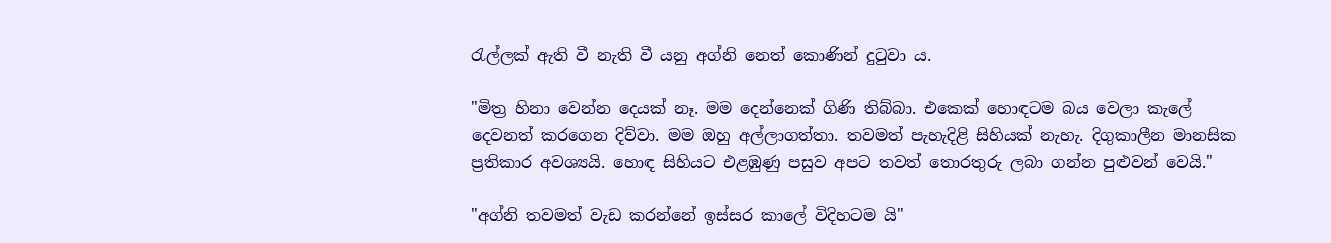රැල්ලක් ඇති වී නැති වී යනු අග්නි නෙත් කොණින් දුටුවා ය.

"මිත්‍ර හිනා වෙන්න දෙයක් නෑ. මම දෙන්නෙක් ගිණි තිබ්බා. එකෙක් හොඳටම බය වෙලා කැලේ දෙවනත් කරගෙන දිව්වා. මම ඔහු අල්ලාගත්තා. තවමත් පැහැදිළි සිහියක් නැහැ. දිගුකාලීන මානසික ප්‍රතිකාර අවශ්‍යයි. හොඳ සිහියට එළඹුණු පසුව අපට තවත් තොරතුරු ලබා ගන්න පුළුවන් වෙයි."

"අග්නි තවමත් වැඩ කරන්නේ ඉස්සර කාලේ විදිහටම යි"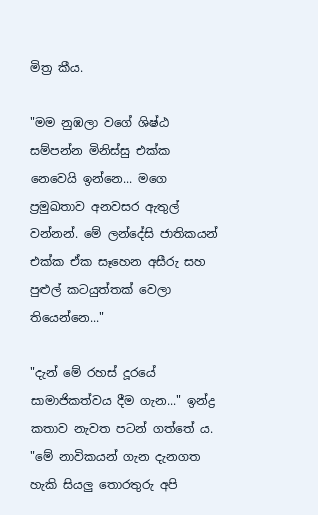මිත්‍ර කීය.

"මම නුඹලා වගේ ශිෂ්ඨ සම්පන්න මිනිස්සු එක්ක නෙවෙයි ඉන්නෙ... මගෙ ප්‍රමුඛතාව අනවසර ඇතුල් වන්නන්. මේ ලන්දේසි ජාතිකයන් එක්ක ඒක සෑහෙන අසීරු සහ පුළුල් කටයුත්තක් වෙලා තියෙන්නෙ..."

"දැන් මේ රහස් දූරයේ සාමාජිකත්වය දීම ගැන..." ඉන්ද්‍ර කතාව නැවත පටන් ගත්තේ ය. "මේ නාවිකයන් ගැන දැනගත හැකි සියලු තොරතුරු අපි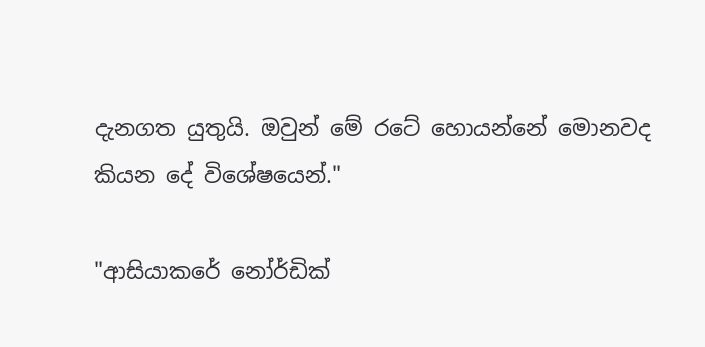දැනගත යුතුයි. ඔවුන් මේ රටේ හොයන්නේ මොනවද කියන දේ විශේෂයෙන්."

"ආසියාකරේ නෝර්ඩික්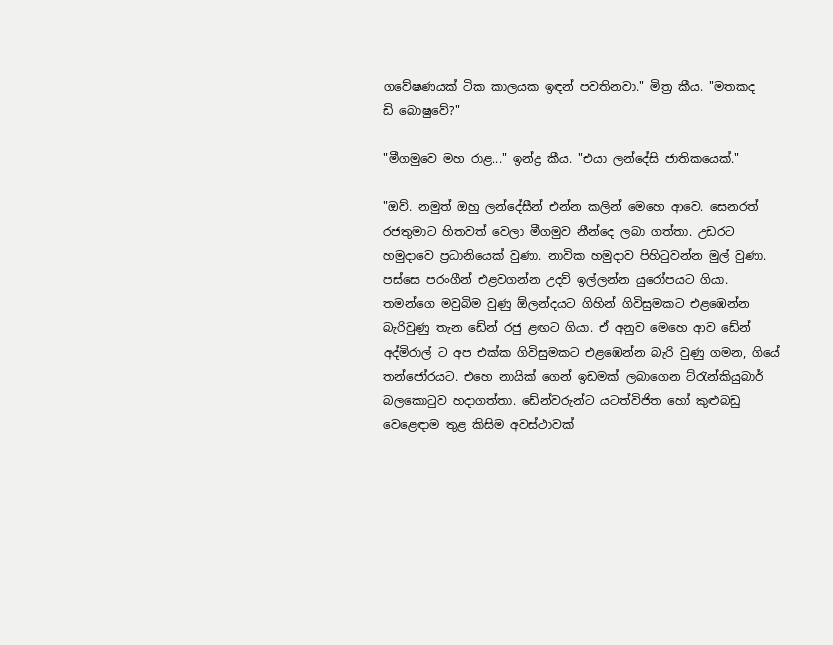ගවේෂණයක් ටික කාලයක ඉඳන් පවතිනවා." මිත්‍ර කීය. "මතකද ඩි ‌බොෂුවේ?"

"මීගමුවෙ මහ රාළ..." ඉන්ද්‍ර කීය. "එයා ලන්දේසි ජාතිකයෙක්."

"ඔව්. නමුත් ඔහු ලන්දේසීන් එන්න කලින් මෙහෙ ආවෙ. සෙනරත් රජතුමාට හිතවත් වෙලා මීගමුව නීන්දෙ ලබා ගත්තා. උඩරට හමුදාවෙ ප්‍රධානියෙක් වුණා. නාවික හමුදාව පිහිටුවන්න මුල් වුණා. පස්සෙ පරංගීන් එළවගන්න උදව් ඉල්ලන්න යුරෝපයට ගියා. තමන්ගෙ මවුබිම වුණු ඕලන්දයට ගිහින් ගිවිසුමකට එළඹෙන්න බැරිවුණු තැන ඩේන් රජු ළඟට ගියා. ඒ අනුව මෙහෙ ආව ඩේන් අද්මිරාල් ට අප එක්ක ගිවිසුමකට එළඹෙන්න බැරි වුණු ගමන, ගියේ තන්ජෝරයට. එහෙ නායික් ගෙන් ඉඩමක් ලබාගෙන ට්රැන්කියුබාර් බලකොටුව හදාගත්තා. ඩේන්වරුන්ට යටත්විජිත හෝ කුළුබඩු වෙළෙඳාම තුළ කිසිම අවස්ථාවක්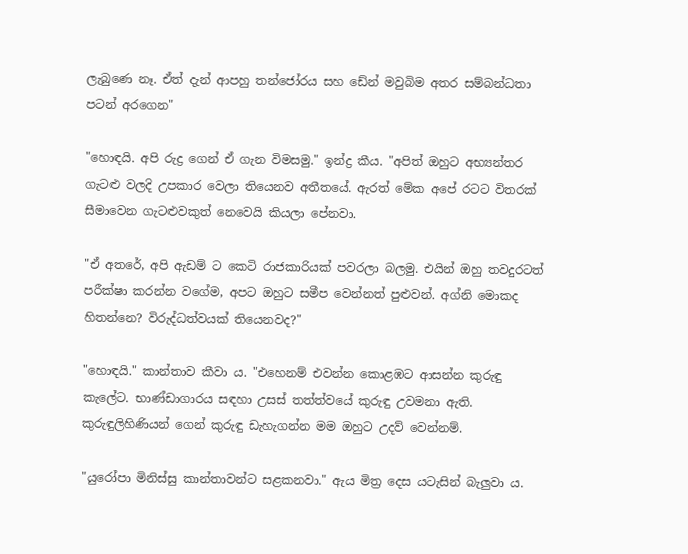ලැබුණෙ නෑ. ඒත් දැන් ආපහු තන්ජෝරය සහ ඩේන් මවුබිම අතර සම්බන්ධතා පටන් අරගෙන"

"හොඳයි. අපි රුද්‍ර ගෙන් ඒ ගැන විමසමු." ඉන්ද්‍ර කීය. "අපිත් ඔහුට අභ්‍යන්තර ගැටළු වලදි උපකාර වෙලා තියෙනව අතීතයේ. ඇරත් මේක අපේ රටට විතරක් සීමාවෙන ගැටළුවකුත් නෙවෙයි කියලා පේනවා.

"ඒ අතරේ, අපි ඇඩම් ට කෙටි රාජකාරියක් පවරලා බලමු. එයින් ඔහු තවදුරටත් පරීක්ෂා කරන්න වගේම, අපට ඔහුට සමීප වෙන්නත් පුළුවන්. අග්නි මොකද හිතන්නෙ? විරුද්ධත්වයක් තියෙනවද?"

"හොඳයි." කාන්තාව කීවා ය. "එහෙනම් එවන්න කොළඹට ආසන්න කුරුඳු කැලේට. භාණ්ඩාගාරය සඳහා උසස් තත්ත්වයේ කුරුඳු උවමනා ඇති. කුරුඳුලිහිණියන් ගෙන් කුරුඳු ඩැහැගන්න මම ඔහුට උදව් වෙන්නම්.

"යුරෝපා මිනිස්සු කාන්තාවන්ට සළකනවා." ඇය මිත්‍ර දෙස යටැසින් බැලුවා ය.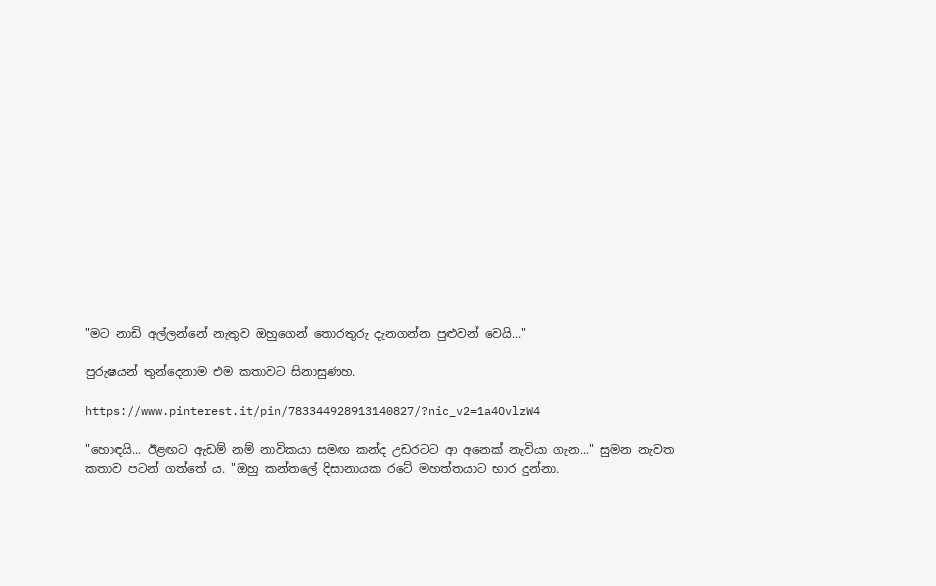"මට නාඩි අල්ලන්නේ නැතුව ඔහුගෙන් තොරතුරු දැනගන්න පුළුවන් වෙයි..."

පුරුෂයන් තුන්දෙනාම එම කතාවට සිනාසුණහ.

https://www.pinterest.it/pin/783344928913140827/?nic_v2=1a4OvlzW4

"හොඳයි... ඊළඟට ඇඩම් නම් නාවිකයා සමඟ කන්ද උඩරටට ආ අනෙක් නැවියා ගැන..." සුමන නැවත කතාව පටන් ගත්තේ ය. "ඔහු කන්තලේ දිසානායක රටේ මහත්තයාට භාර දුන්නා.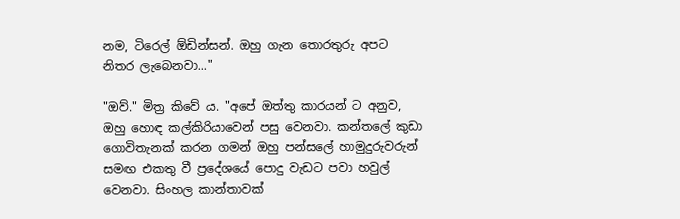නම, ටිරෙල් ඕඩින්සන්. ඔහු ගැන තොරතුරු අපට නිතර ලැබෙනවා..."

"ඔව්." මිත්‍ර කිවේ ය. "අපේ ඔත්තු කාරයන් ට අනුව, ඔහු හොඳ කල්කිරියාවෙන් පසු වෙනවා. කන්තලේ කුඩා ගොවිතැනක් කරන ගමන් ඔහු පන්සලේ හාමුදුරුවරුන් සමඟ එකතු වී ප්‍රදේශයේ පොදු වැඩට පවා හවුල් වෙනවා. සිංහල කාන්තාවක්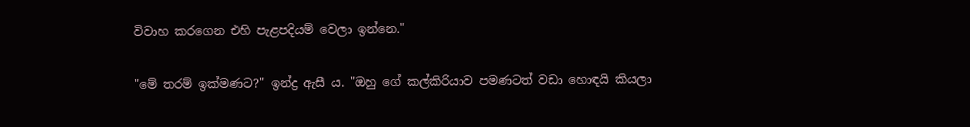විවාහ කරගෙන එහි පැළපදියම් වෙලා ඉන්නෙ."

"මේ තරම් ඉක්මණට?" ඉන්ද්‍ර ඇසී ය. "ඔහු ගේ කල්කිරියාව පමණටත් වඩා හොඳයි කියලා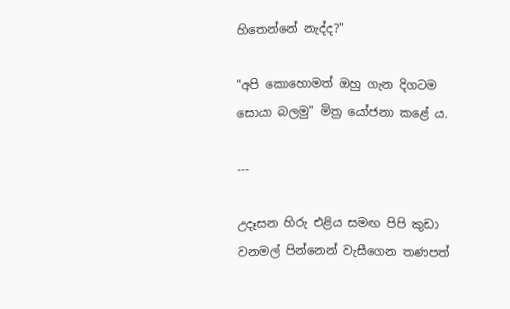හිතෙන්නේ නැද්ද?"

"අපි කොහොමත් ඔහු ගැන දිගටම සොයා බලමු" මිත්‍ර යෝජනා කළේ ය.

---

උදෑසන හිරු එළිය සමඟ පිපි කුඩා වනමල් පින්නෙන් වැසීගෙන තණපත්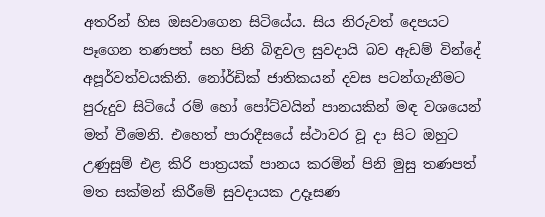අතරින් හිස ඔසවාගෙන සිටියේය. සිය නිරුවත් දෙපයට පෑගෙන තණපත් සහ පිනි බිඳුවල සුවදායි බව ඇඩම් වින්දේ අපූර්වත්වයකිනි. නෝර්ඩික් ජාතිකයන් දවස පටන්ගැනීමට පුරුදුව සිටියේ රම් හෝ පෝට්වයින් පානයකින් මඳ වශයෙන් මත් වීමෙනි. එහෙත් පාරාදීසයේ ස්ථාවර වූ දා සිට ඔහුට උණුසුම් එළ කිරි පාත්‍රයක් පානය කරමින් පිනි මුසු තණපත් මත සක්මන් කිරීමේ සුවදායක උදෑසණ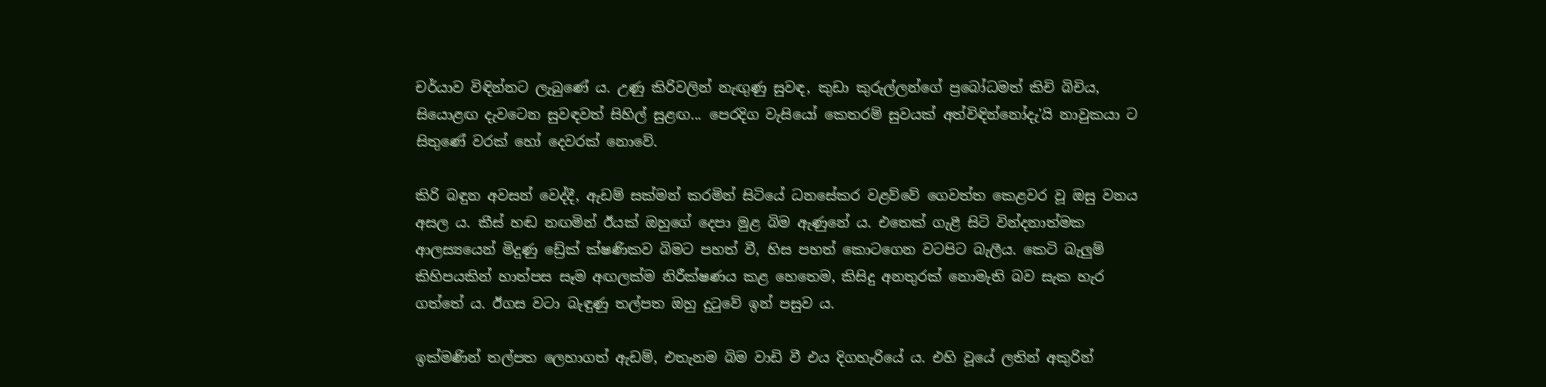චර්යාව විඳින්නට ලැබුණේ ය. උණු කිරිවලින් නැඟුණු සුවඳ, කුඩා කුරුල්ලන්ගේ ප්‍රබෝධමත් කිචි බිචිය, සියොළඟ දැවටෙන සුවඳවත් සිහිල් සුළඟ... පෙරදිග වැසියෝ කෙතරම් සුවයක් අත්විඳින්නෝදැ'යි නාවුකයා ට සිතුණේ වරක් හෝ දෙවරක් නොවේ.

කිරි බඳුන අවසන් වෙද්දී, ඇඩම් සක්මන් කරමින් සිටියේ ධනසේකර වළව්වේ ගෙවත්ත කෙළවර වූ ඔසු වනය අසල ය. කීස් හඬ නඟමින් ඊයක් ඔහුගේ දෙපා මුළ බිම ඇණුනේ ය. එතෙක් ගැළී සිටි වින්දනාත්මක ආලස්‍යයෙන් මිදුණු ඩ්‍රේක් ක්ෂණිකව බිමට පහත් වී, හිස පහත් කොටගෙන වටපිට බැලීය. කෙටි බැලුම් කිහිපයකින් හාත්පස සෑම අඟලක්ම නිරීක්ෂණය කළ හෙතෙම, කිසිදු අනතුරක් නොමැති බව සැක හැර ගත්තේ ය. ඊගස වටා බැඳුණු තල්පත ඔහු දුටුවේ ඉන් පසුව ය.

ඉක්මණින් තල්පත ලෙහාගත් ඇඩම්, එතැනම බිම වාඩි වී එය දිගහැරියේ ය. එහි වූයේ ලතින් අකුරින්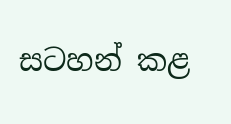සටහන් කළ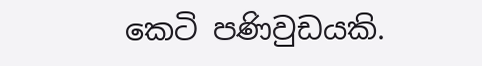කෙටි පණිවුඩයකි.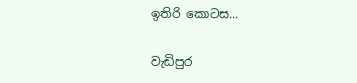ඉතිරි කොටස...

වැඩිපුර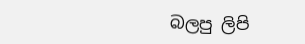බලපු ලිපි